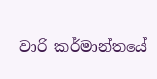වාරි කර්මාන්තයේ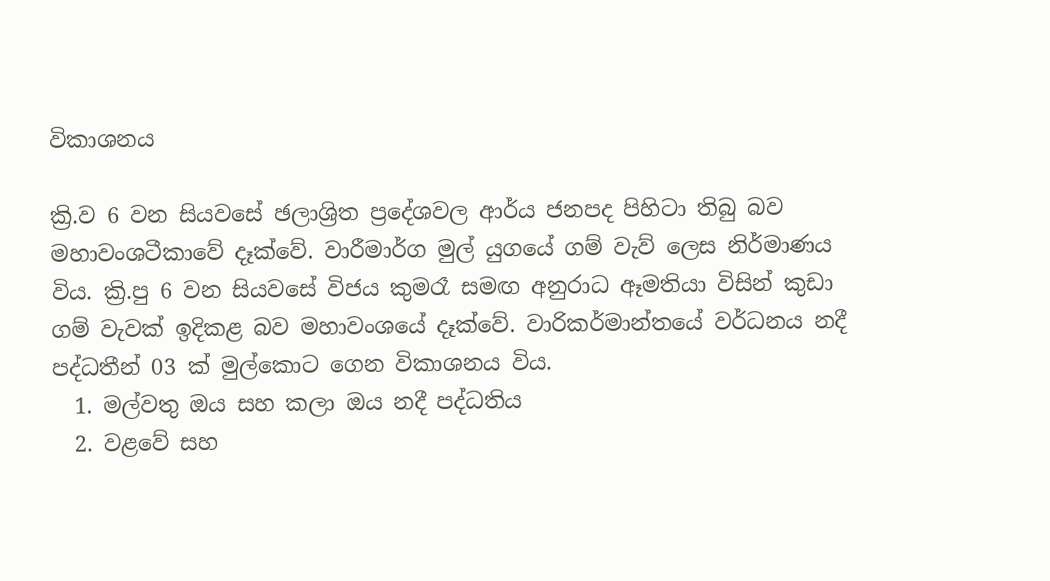විකාශනය

ක්‍රි.ව 6 වන සියවසේ ඡලාශ්‍රිත ප්‍රදේශවල ආර්ය ජනපද පිහිටා තිබු බව මහාවංශටීකාවේ දෑක්වේ. වාරීමාර්ග මුල් යුගයේ ගම් වැව් ලෙස නිර්මාණය විය. ක්‍රි.පු 6 වන සියවසේ විජය කුමරෑ සමඟ අනුරාධ ඈමතියා විසින් කුඩා ගම් වැවක් ඉදිකළ බව මහාවංශයේ දෑක්වේ. වාරිකර්මාන්තයේ වර්ධනය නදී පද්ධතීන් 03 ක් මුල්කොට ගෙන විකාශනය විය.
  1. මල්වතු ඔය සහ කලා ඔය නදී පද්ධතිය
  2. වළවේ සහ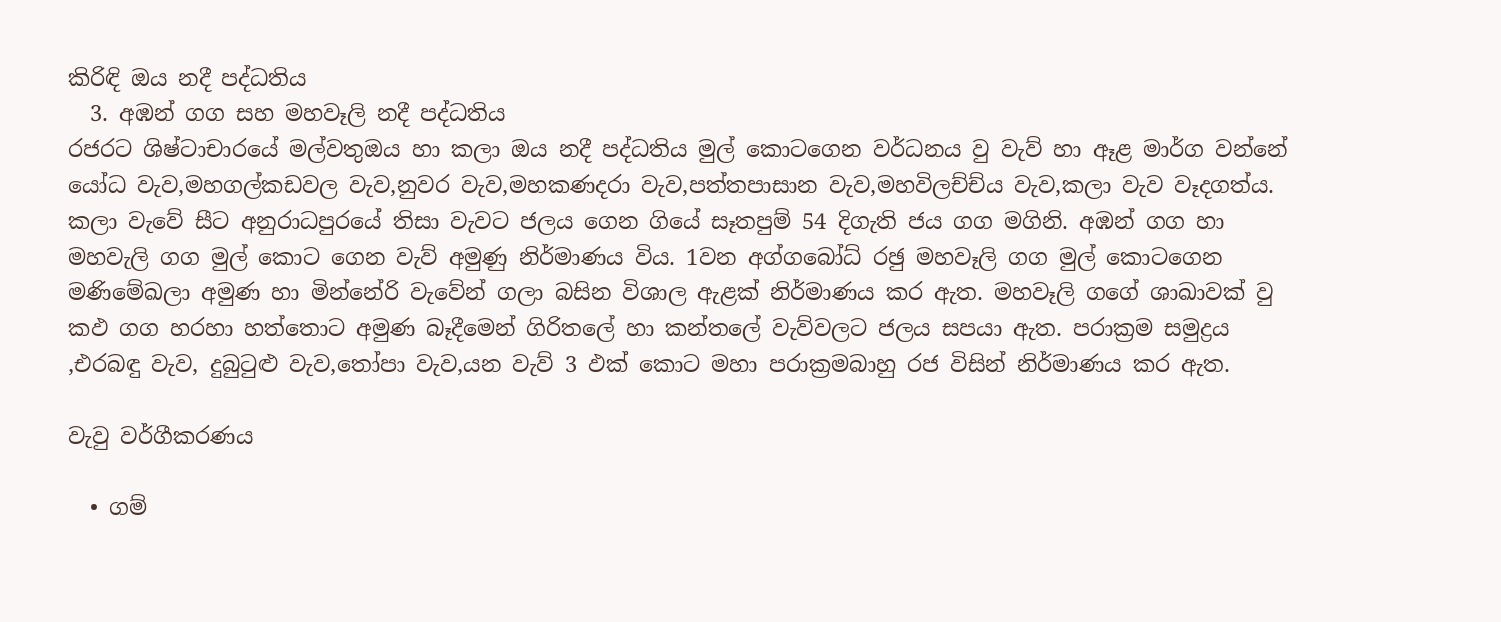කිරිඳි ඔය නදී පද්ධතිය
  3. අඹන් ගග සහ මහවෑලි නදී පද්ධතිය
රජරට ශිෂ්ටාචාරයේ මල්වතුඔය හා කලා ඔය නදී පද්ධතිය මුල් කොටගෙන වර්ධනය වු වැව් හා ඈළ මාර්ග වන්නේ යෝධ වැව,මහගල්කඩවල වැව,නුවර වැව,මහකණදරා වැව,පත්තපාසාන වැව,මහවිලච්ච්ය වැව,කලා වැව වෑදගත්ය. කලා වැවේ සීට අනුරාධපුරයේ තිසා වැවට ජලය ගෙන ගියේ සෑතපුම් 54 දිගැති ජය ගග මගිනි. අඹන් ගග හා මහවැලි ගග මුල් කොට ගෙන වැව් අමුණු නිර්මාණය විය. 1වන අග්ග‍බෝධ් රඡු මහවෑලි ගග මුල් කොටගෙන මණිමේඛලා අමුණ හා මින්නේරි වැවේන් ගලා බසින විශාල ඇළක් නිර්මාණය කර ඇත. මහවෑලි ගගේ ශාඛාවක් වු කඵ ගග හරහා හත්තොට අමුණ බෑදීමෙන් ගිරිතලේ හා කන්තලේ වැව්වලට ජලය සපයා ඇත. පරාක්‍රම සමුද්‍රය ,එරබඳු වැව, දුබුටුළු වැව,තෝපා වැව,යන වැව් 3 ඵක් කොට මහා පරාක්‍රමබාහු රජ විසින් නිර්මාණය කර ඇත.

වැවු වර්ගීකරණය

  • ගම්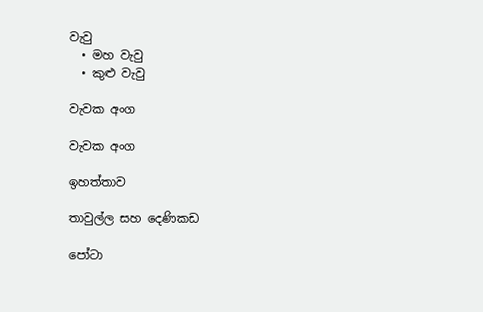වැවු
  • මහ වැවු
  • කුළු වැවු

වැවක අංග

වැවක අංග

ඉහත්තාව

තාවුල්ල සහ දෙණිකඩ

පෝටා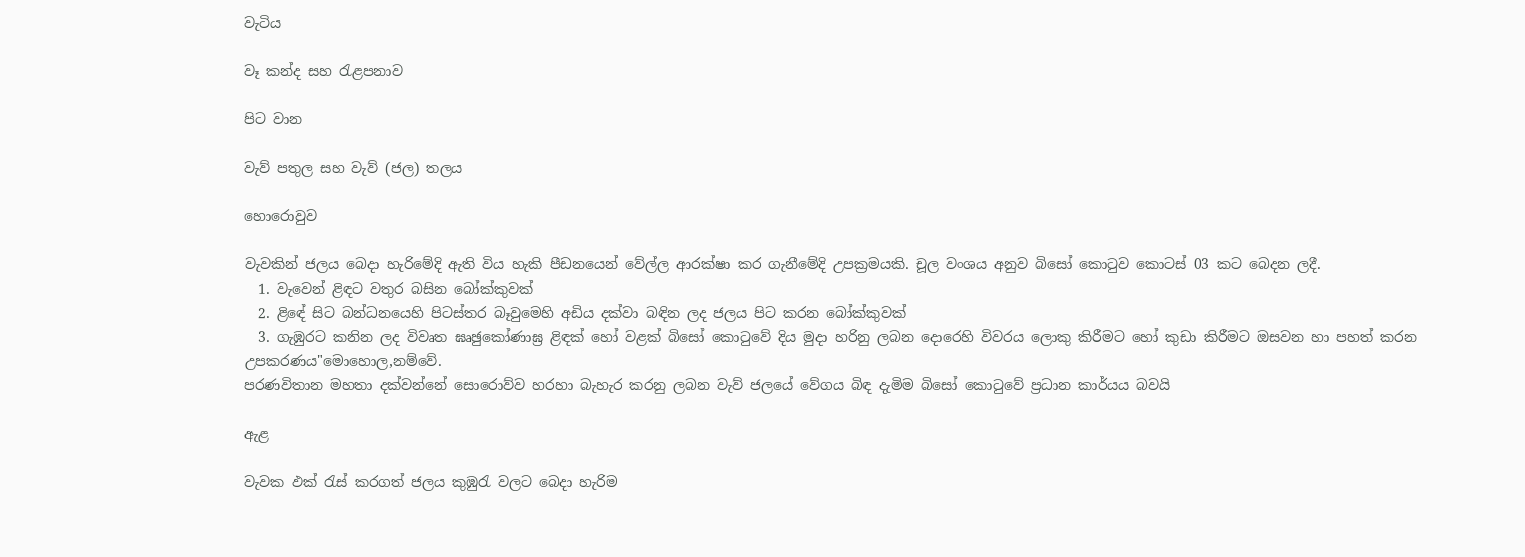වැටිය

වෑ කන්ද සහ රැළපනාව

පිට වාන

වැව් පතුල සහ වැව් (ජල) තලය

හොරොවුව

වැවකින් ජලය බෙදා හැරිමේදි ඇති විය හැකි පීඩනයෙන් වේල්ල ආරක්ෂා කර ගැනීමේදි උපක්‍රමයකි. චූල වංශය අනුව බිසෝ කොටුව කොටස් 03 කට බෙදන ලදී.
  1. වැවෙන් ළිඳට වතුර බසින බෝක්කුවක්
  2. ළිඳේ සිට බන්ධනයෙහි පිටස්තර බෑවුමෙහි අඩිය දක්වා බඳින ලද ජලය පිට කරන ‍‍බෝක්කුවක්
  3. ගැඹුරට කනින ලද විවෘත ඝෘඡුකෝණාඝ්‍ර ළිඳක් හෝ වළක් බිසෝ කොටුවේ දිය මුදා හරිනු ලබන දොරෙහි විවරය ලොකු කිරීමට හෝ කුඩා කිරීමට ඔසවන හා පහත් කරන උපකරණය"මොහොල,නම්වේ.
පරණවිතාන මහතා දක්වන්නේ සොරොව්ව හරහා බැහැර කරනු ලබන වැව් ජලයේ වේගය බිඳ දැමිම බිසෝ කොටුවේ ප්‍රධාන කාර්යය බවයි

ඇළ

වැවක ඵක් රැස් කරගත් ජලය කුඹුරැ වලට බෙදා හැරිම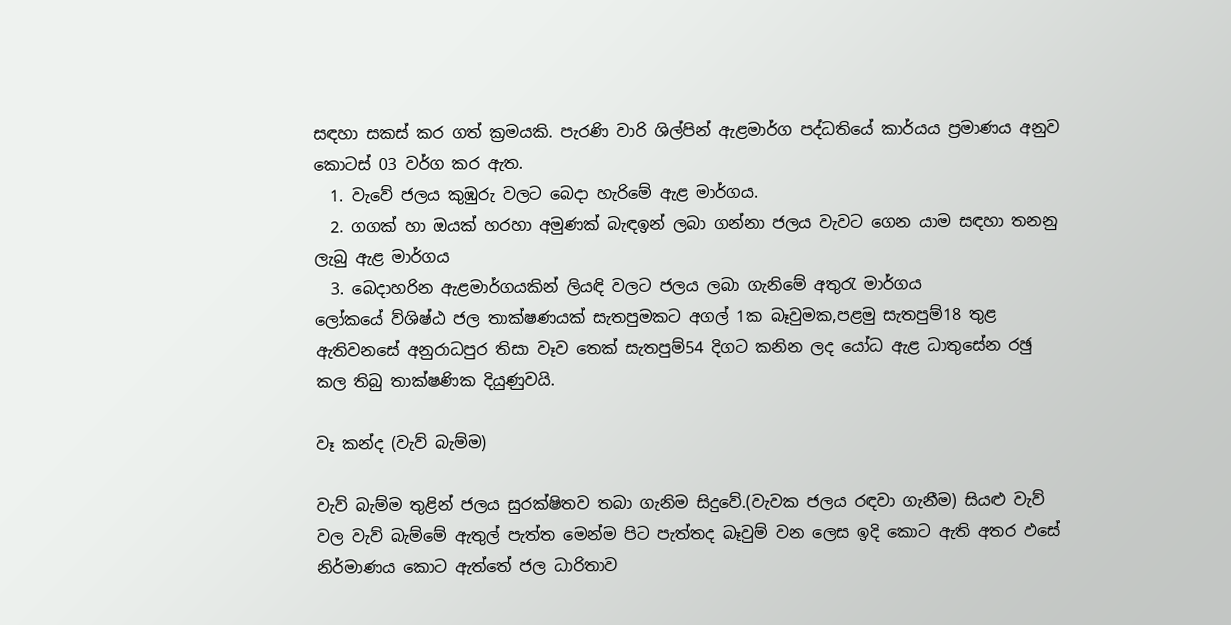සඳහා සකස් කර ගත් ක්‍රමයකි. පැරණි වාරි ශිල්පින් ඇළමාර්ග පද්ධතියේ කාර්යය ප්‍රමාණය අනුව කොටස් 03 වර්ග කර ඇත.
  1. වැවේ ජලය කුඹුරු වලට බෙදා හැරිමේ ඇළ මාර්ගය.
  2. ගගක් හා ඔයක් හරහා අමුණක් බැඳඉන් ලබා ගන්නා ජලය වැවට ගෙන යාම සඳහා තනනු ලැබු ඇළ මාර්ගය
  3. බෙදාහරින ඇළමාර්ගයකින් ලියඳි වලට ජලය ලබා ගැනිමේ අතුරැ මාර්ගය
ලෝකයේ ව්ශිෂ්ඨ ජල තාක්ෂණයක් සැතපුමකට අගල් 1ක බෑවුමක,පළමු සැතපුම්18 තුළ ඇතිවනසේ අනුරාධපුර තිසා වෑව තෙක් සැතපුම්54 දිගට කනින ලද යෝධ ඇළ ධාතුසේන රඡු කල තිබු තාක්ෂණික දියුණුවයි.

වෑ කන්ද (වැව් බැම්ම)

වැව් බැම්ම තුළින් ජලය සුරක්ෂිතව තබා ගැනිම සිදුවේ.(වැවක ජලය රඳවා ගැනීම) සියළු වැව් වල වැව් බැම්මේ ඇතුල් පැත්ත මෙන්ම පිට පැත්තද බෑවුම් වන ලෙස ඉදි කොට ඇති අතර ඵසේ නිර්මාණය කොට ඇත්තේ ජල ධාරිතාව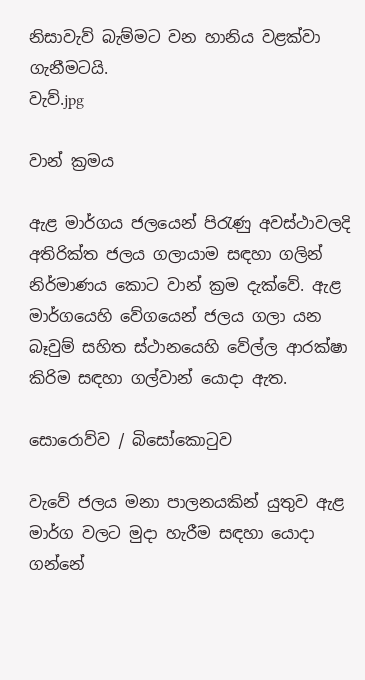නිසාවැව් බැම්මට වන හානිය වළක්වා ගැනීමටයි.
වැව්.jpg

වාන් ක්‍රමය

ඇළ මාර්ගය ජලයෙන් පිරැණු අවස්ථාවලදි අතිරික්ත ජලය ගලායාම සඳහා ගලින් නිර්මාණය කොට වාන් ක්‍රම දැක්වේ. ඇළ මාර්ගයෙහි වේගයෙන් ජලය ගලා යන බෑවුම් සහිත ස්ථානයෙහි වේල්ල ආරක්ෂා කිරිම සඳහා ගල්වාන් යොදා ඇත.

සොරොව්ව / බිසෝ‍‍කොටුව

වැවේ ජලය මනා පාලනයකින් යුතුව ඇළ මාර්ග වලට මුදා හැරීම සඳහා යොදා ගන්නේ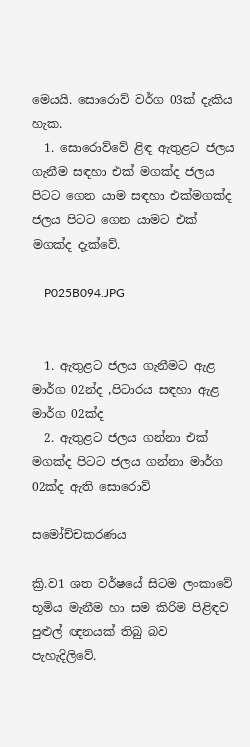මෙයයි. සොරොව් වර්ග 03ක් දැකිය හැක.
  1. සොරොව්වේ ළිඳ ඇතුළට ජලය ගැනීම සඳහා එක් මගක්ද ජලය පිටට ගෙන යාම සඳහා එක්මගක්ද ජලය පිටට ගෙන යාමට එක් මගක්ද දැක්වේ.

    P025B094.JPG


  1. ඇතුළට ජලය ගැනීමට ඇළ මාර්ග 02න්ද ,පිටාරය සඳහා ඇළ මාර්ග 02ක්ද
  2. ඇතුළට ජලය ගන්නා එක් මගක්ද පිටට ජලය ගන්නා මාර්ග 02ක්ද ඇති සොරොව්

සමෝච්චකරණය

ක්‍රි.ව1 ශත වර්ෂයේ සිටම ලංකාවේ භූමිය මැනීම හා සම කිරිම පිළිඳව පුළුල් ඥනයක් තිබු බව පැහැදිලිවේ.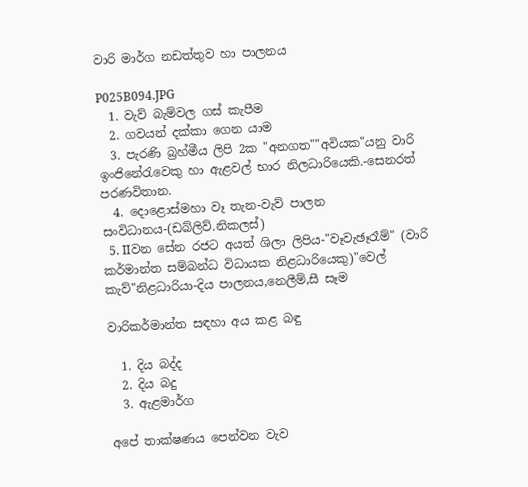වාරි මාර්ග නඩත්තුව හා පාලනය

P025B094.JPG
  1. වැව් බැම්වල ගස් කැපීම
  2. ගවයන් දක්කා ගෙන යාම
  3. පැරණි බ්‍රහ්මීය ලිපි 2ක "අනගත""අවියක"යනු වාරි ඉංජිනේරැවෙකු හා ඇළවල් භාර නිලධාරියෙකි.-සෙනරත් පරණවිතාන.
  4. දොළොස්මහා වෑ තැන-වැව් පාලන සංවිධානය-(ඩබ්ලිව්.නිකලස්)
  5. IIවන සේන රජට අයත් ශිලා ලිපිය-"වෑවැඡෑරෑම්" (වාරි කර්මාන්ත සම්බන්ධ විධායක නිළධාරියෙකු)"වෙල් කැව්"නිළධාරියා-දිය පාලනය,නෙලීම්,සී සෑම

වාරිකර්මාන්ත සඳහා අය කළ බඳු

  1. දිය බද්ද
  2. දිය බදු
  3. ඇළමාර්ග

අපේ තාක්ෂණය පෙන්වන වැව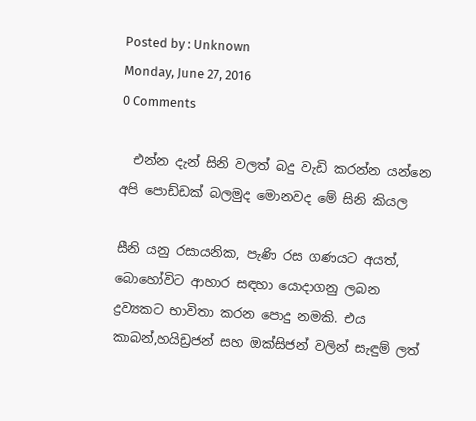Posted by : Unknown
Monday, June 27, 2016
0 Comments

  එන්න දැන් සිනි වලත් බදු වැඩි කරන්න යන්නෙ
අපි පොඩ්ඩක් බලමුද මොනවද මේ සිනි කියල

සීනි යනු රසායනික, පැණි රස ගණයට අයත්, බොහෝවිට ආහාර සඳහා යොදාගනු ලබන ද්‍රව්‍යකට භාවිතා කරන පොදු නමකි. එය කාබන්,හයිඩ්‍රජන් සහ ඔක්සිජන් වලින් සැඳුම් ලත්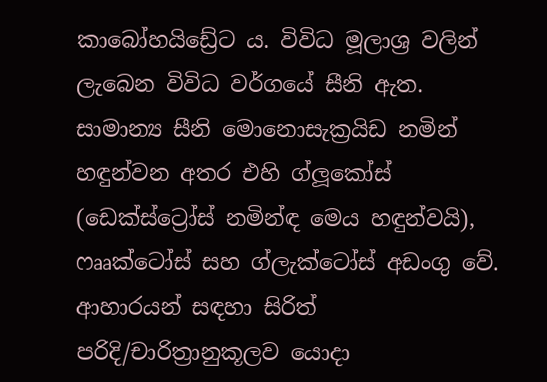කාබෝහයිඩ්‍රේට ය. විවිධ මූලාශ්‍ර වලින් ලැබෙන විවිධ වර්ගයේ සීනි ඇත. සාමාන්‍ය සීනි මොනොසැක්‍රයිඩ නමින් හඳුන්වන අතර එහි ග්ලූකෝස් (ඩෙක්ස්ට්‍රෝස් නමින්ඳ මෙය හඳුන්වයි), ෆෲක්ටෝස් සහ ග්ලැක්ටෝස් අඩංගු වේ. ආහාරයන් සඳහා සිරිත් පරිදි/චාරිත්‍රානුකූලව යොදා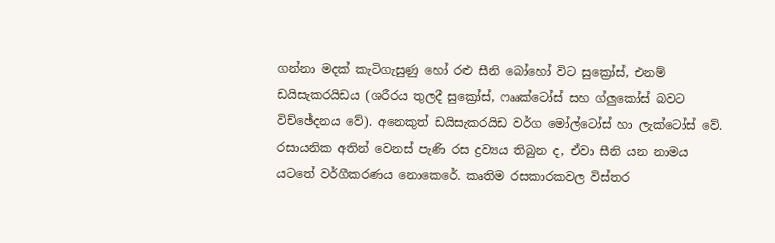ගන්නා මදක් කැටිගැසුණු හෝ රළු සීනි බෝහෝ විට සුක්‍රෝස්, එනම් ඩයිසැකරයිඩය (ශරීරය තුලදී සුක්‍රෝස්, ෆෲක්ටෝස් සහ ග්ලුකෝස් බවට විච්ඡේදනය වේ). අනෙකුත් ඩයිසැකරයිඩ වර්ග මෝල්ටෝස් හා ලැක්ටෝස් වේ. රසායනික අතින් වෙනස් පැණි රස ද්‍රව්‍යය තිබුන ද, ඒවා සීනි යන නාමය යටතේ වර්ගීකරණය නොකෙරේ. කෘතිම රසකාරකවල විස්තර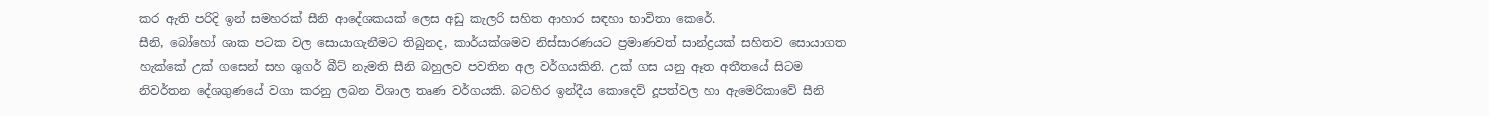කර ඇති පරිදි ඉන් සමහරක් සීනි ආදේශකයක් ලෙස අඩු කැලරි සහිත ආහාර සඳහා භාවිතා කෙරේ.
සීනි, බෝහෝ ශාක පටක වල සොයාගැනීමට තිබුනද, කාර්යක්ශමව නිස්සාරණයට ප්‍රමාණවත් සාන්ද්‍රයක් සහිතව සොයාගත හැක්කේ උක් ගසෙන් සහ ශුගර් බීට් නැමති සීනි බහුලව පවතින අල වර්ගයකිනි. උක් ගස යනු ඈත අතීතයේ සිටම නිවර්තන දේශගුණයේ වගා කරනු ලබන විශාල තෘණ වර්ගයකි. බටහිර ඉන්දීය කොදෙව් දූපත්වල හා ඇමෙරිකාවේ සීනි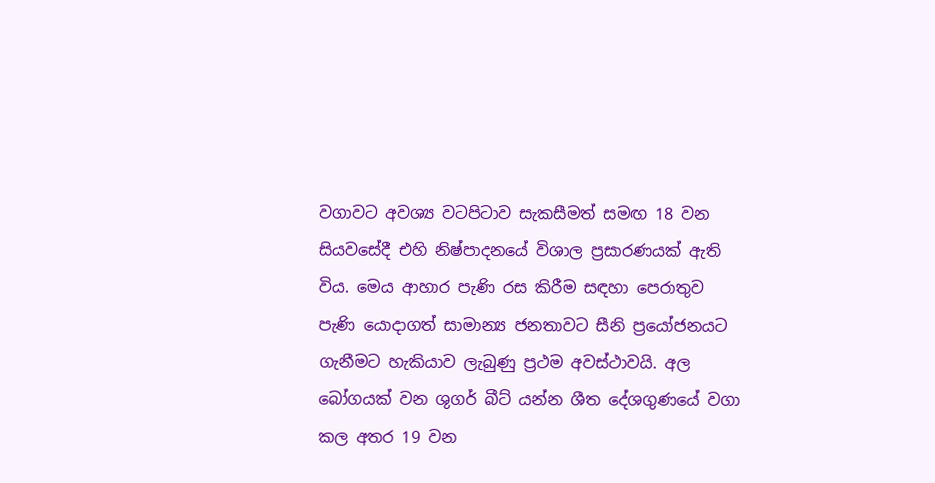වගාවට අවශ්‍ය වටපිටාව සැකසීමත් සමඟ 18 වන සියවසේදී එහි නිෂ්පාදනයේ විශාල ප්‍රසාරණයක් ඇති විය. මෙය ආහාර පැණි රස කිරීම සඳහා පෙරාතුව පැණි යොදාගත් සාමාන්‍ය ජනතාවට සීනි ප්‍රයෝජනයට ගැනීමට හැකියාව ලැබුණු ප්‍රථම අවස්ථාවයි. අල බෝගයක් වන ශුගර් බීට් යන්න ශීත දේශගුණයේ වගා කල අතර 19 වන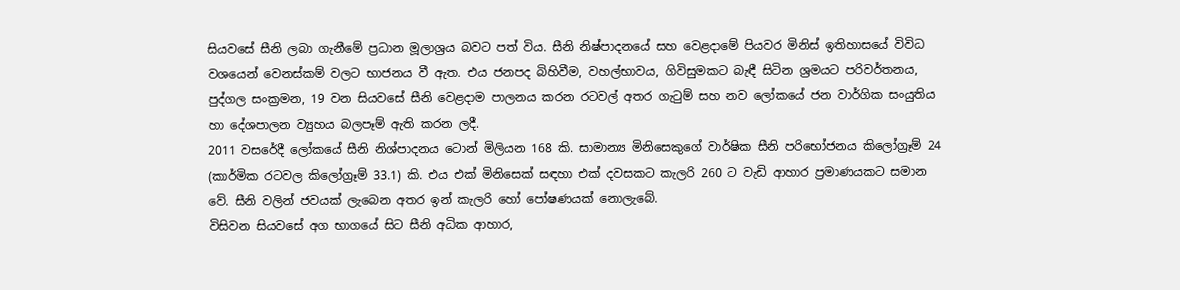සියවසේ සීනි ලබා ගැනීමේ ප්‍රධාන මූලාශ්‍රය බවට පත් විය. සීනි නිෂ්පාදනයේ සහ වෙළදාමේ පියවර මිනිස් ඉතිහාසයේ විවිධ වශයෙන් වෙනස්කම් වලට භාජනය වී ඇත. එය ජනපද බිහිවීම, වහල්භාවය, ගිවිසුමකට බැඳී සිටින ශ්‍රමයට පරිවර්තනය, පුද්ගල සංක්‍රමන, 19 වන සියවසේ සීනි වෙළදාම පාලනය කරන රටවල් අතර ගැටුම් සහ නව ලෝකයේ ජන වාර්ගික සංයුතිය හා දේශපාලන ව්‍යුහය බලපෑම් ඇති කරන ලදී.
2011 වසරේදී ලෝකයේ සීනි නිශ්පාදනය ටොන් මිලියන 168 කි. සාමාන්‍ය මිනිසෙකුගේ වාර්ෂික සීනි පරිභෝජනය කිලෝග්‍රෑම් 24 (කාර්මික රටවල කිලෝග්‍රෑම් 33.1) කි. එය එක් මිනිසෙක් සඳහා එක් දවසකට කැලරි 260 ට වැඩි ආහාර ප්‍රමාණයකට සමාන වේ. සීනි වලින් ජවයක් ලැබෙන අතර ඉන් කැලරි හෝ පෝෂණයක් නොලැබේ.
විසිවන සියවසේ අග භාගයේ සිට සීනි අධික ආහාර,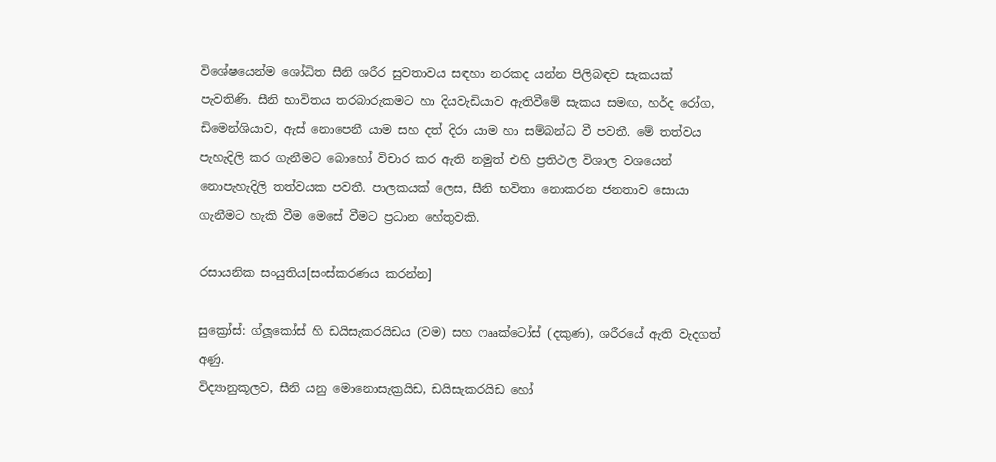විශේෂයෙන්ම ශෝධිත සීනි ශරීර සුවතාවය සඳහා නරකද යන්න පිලිබඳව සැකයක් පැවතිණි. සීනි භාවිතය තරබාරුකමට හා දියවැඩියාව ඇතිවීමේ සැකය සමඟ, හර්ද රෝග, ඩිමෙන්ශියාව, ඇස් නොපෙනී යාම සහ දත් දිරා යාම හා සම්බන්ධ වී පවතී. මේ තත්වය පැහැදිලි කර ගැනීමට බොහෝ විචාර කර ඇති නමුත් එහි ප්‍රතිථල විශාල වශයෙන් නොපැහැදිලි තත්වයක පවතී. පාලකයක් ලෙස, සීනි භවිතා නොකරන ජනතාව සොයා ගැනීමට හැකි වීම මෙසේ වීමට ප්‍රධාන හේතුවකි.

රසායනික සංයුතිය[සංස්කරණය කරන්න]

සුක්‍රෝස්: ග්ලූකෝස් හි ඩයිසැකරයිඩය (වම) සහ ෆෲක්ටෝස් (දකුණ), ශරීරයේ ඇති වැදගත් අණු.
විද්‍යානුකූලව, සීනි යනු මොනොසැක්‍රයිඩ, ඩයිසැකරයිඩ හෝ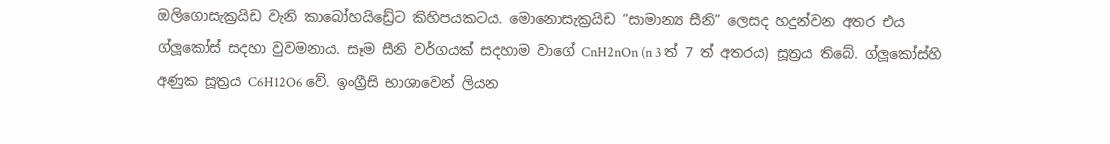ඔලිගොසැක්‍රයිඩ වැනි කාබෝහයිඩ්‍රේට කිහිපයකටය. මොනොසැක්‍රයිඩ “සාමාන්‍ය සීනි” ලෙසද හදුන්වන අතර එය ග්ලූකෝස් සදහා වුවමනාය. සෑම සීනි වර්ගයක් සදහාම වාගේ CnH2nOn (n 3 ත් 7 ත් අතරය) සූත්‍රය තිබේ. ග්ලූකෝස්හි අණුක සූත්‍රය C6H12O6 වේ. ඉංග්‍රීසි භාශාවෙන් ලියන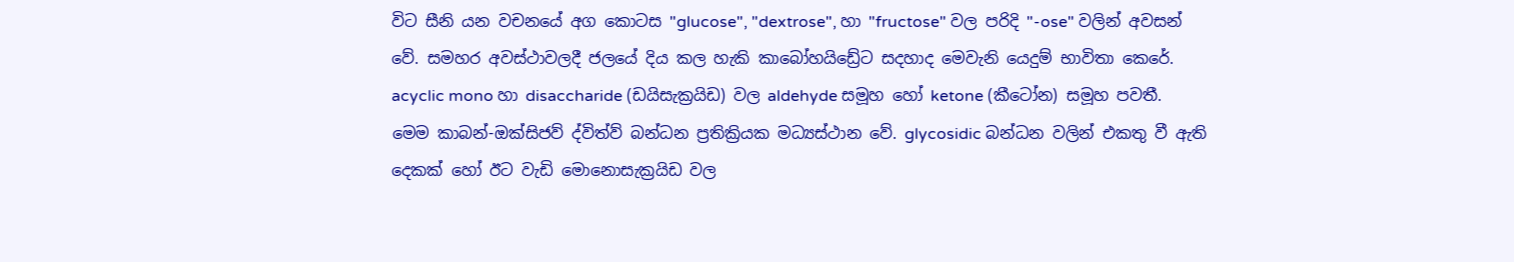විට සීනි යන වචනයේ අග කොටස "glucose", "dextrose", හා "fructose" වල පරිදි "-ose" වලින් අවසන් වේ. සමහර අවස්ථාවලදී ජලයේ දිය කල හැකි කාබෝහයිඩ්‍රේට සදහාද මෙවැනි යෙදුම් භාවිතා කෙරේ. acyclic mono හා disaccharide (ඩයිසැක්‍රයිඩ) වල aldehyde සමූහ හෝ ketone (කීටෝන) සමූහ පවතී. මෙම කාබන්-ඔක්සිජව් ද්විත්ව් බන්ධන ප්‍රතික්‍රියක මධ්‍යස්ථාන වේ. glycosidic බන්ධන වලින් එකතු වී ඇති දෙකක් හෝ ඊට වැඩි මොනොසැක්‍රයිඩ වල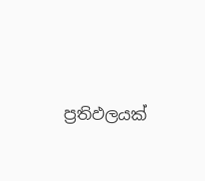ප්‍රතිඵලයක්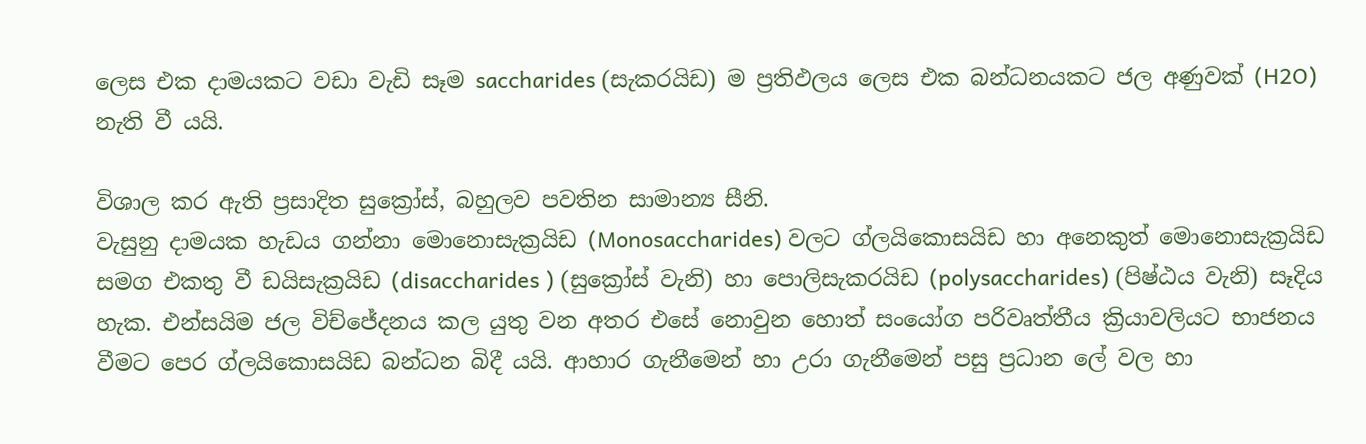ලෙස එක දාමයකට වඩා වැඩි සෑම saccharides (සැකරයිඩ) ම ප්‍රතිඵලය ලෙස එක බන්ධනයකට ජල අණුවක් (H2O) නැති වී යයි.

විශාල කර ඇති ප්‍රසාදිත සුක්‍රෝස්, බහුලව පවතින සාමාන්‍ය සීනි.
වැසුනු දාමයක හැඩය ගන්නා මොනොසැක්‍රයිඩ (Monosaccharides) වලට ග්ලයිකොසයිඩ හා අනෙකුත් මොනොසැක්‍රයිඩ සමග එකතු වී ඩයිසැක්‍රයිඩ (disaccharides ) (සුක්‍රෝස් වැනි) හා පොලිසැකරයිඩ (polysaccharides) (පිෂ්ඨය වැනි) සෑදිය හැක. එන්සයිම ජල විච්ජේදනය කල යුතු වන අතර එසේ නොවුන හොත් සංයෝග පරිවෘත්තීය ක්‍රියාවලියට භාජනය වීමට පෙර ග්ලයිකොසයිඩ බන්ධන බිදී යයි. ආහාර ගැනීමෙන් හා උරා ගැනීමෙන් පසු ප්‍රධාන ලේ වල හා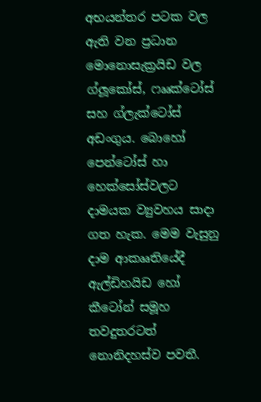අභ‍යන්තර පටක වල ඇති වන ප්‍රධාන මොනොසැක්‍රයිඩ වල ග්ලූකෝස්, ෆෲක්ටෝස් සහ ග්ලැක්ටෝස් අඩංගුය. බොහෝ පෙන්ටෝස් හා හෙක්සෝස්වලට දාමයක ව්‍යුවහය සාදා ගත හැක. මෙම වැසුනු දාම ආකෲතියේදී ඇල්ඩිහයිඩ හෝ කීටෝන් සමූහ තවදුතරටත් නොනිදහස්ව පවතී.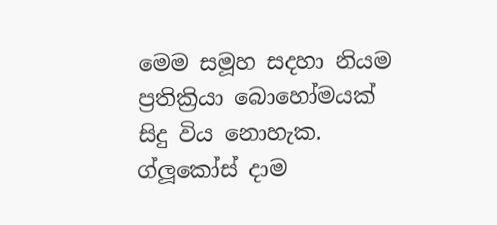මෙම සමූහ සදහා නියම ප්‍රතික්‍රියා බොහෝමයක් සිදු විය නොහැක. ග්ලූකෝස් දාම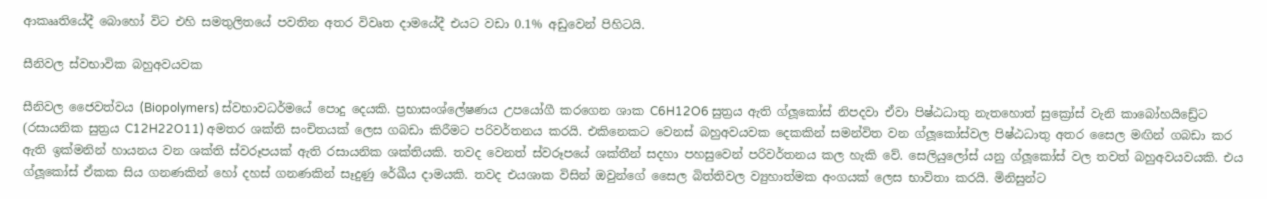ආකෲතියේදී බොහෝ විට එහි සමතුලිතයේ පවතින අතර විවෘත දාමයේදී එයට වඩා 0.1% අඩුවෙන් පිහිටයි.

සීනිවල ස්වභාවික බහුඅවයවක

සීනිවල ජෛවත්වය (Biopolymers) ස්වභාවධර්මයේ පොදු දෙයකි. ප්‍රභාසංශ්ලේෂණය උපයෝගී කරගෙන ශාක C6H12O6 සුත්‍රය ඇති ග්ලූකෝස් නිපදවා ඒවා පිෂ්ඨධාතු නැතහොත් සුක්‍රෝස් වැනි කාබෝහයිඩ්‍රේට (රසායනික සුත්‍රය C12H22O11) අමතර ශක්ති සංචිතයක් ලෙස ගබඩා කිරීමට පරිවර්තනය කරයි. එකිනෙකට වෙනස් බහුඅවයවක දෙකකින් සමන්විත වන ග්ලූකෝස්වල පිෂ්ඨධාතු අතර සෛල මඟින් ගබඩා කර ඇති ඉක්මනින් හායනය වන ශක්ති ස්වරූපයක් ඇති රසායනික ශක්තියකි. තවද වෙනත් ස්වරූපයේ ශක්තීන් සදහා පහසුවෙන් පරිවර්තනය කල හැකි වේ. සෙලියුලෝස් යනු ග්ලූකෝස් වල තවත් බහුඅවයවයකි. එය ග්ලූකෝස් ඒකක සිය ගනණකින් හෝ දහස් ගනණකින් සෑදුණු රේඛීය දාමයකි. තවද එයශාක විසින් ඔවුන්ගේ සෛල බිත්තිවල ව්‍යුහාත්මක අංගයක් ලෙස භාවිතා කරයි. මිනිසුන්ට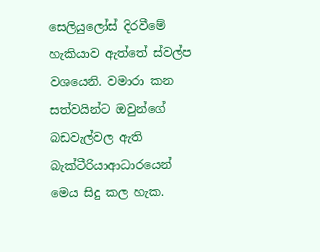සෙලියුලෝස් දිරවීමේ හැකියාව ඇත්තේ ස්වල්ප වශයෙනි. වමාරා කන සත්වයින්ට ඔවුන්ගේ බඩවැල්වල ඇති බැක්ටීරියාආධාරයෙන් මෙය සිදු කල හැක.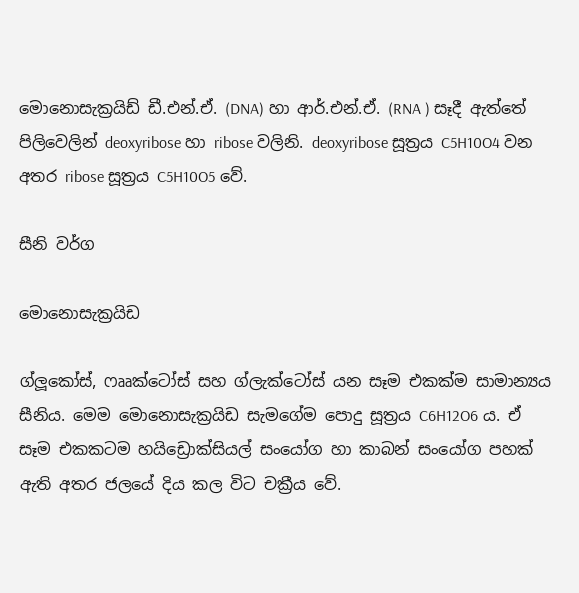මොනොසැක්‍රයිඩ් ඩී.එන්.ඒ. (DNA) හා ආර්.එන්.ඒ. (RNA ) සෑදී ඇත්තේ පිලිවෙලින් deoxyribose හා ribose වලිනි. deoxyribose සූත්‍රය C5H10O4 වන අතර ribose සූත්‍රය C5H10O5 වේ.

සීනි වර්ග

මොනොසැක්‍රයිඩ

ග්ලූකෝස්, ෆෲක්ටෝස් සහ ග්ලැක්ටෝස් යන සෑම එකක්ම සාමාන්‍යය සීනිය. මෙම මොනොසැක්‍රයිඩ සැමගේම පොදු සූත්‍රය C6H12O6 ය. ඒ සෑම එකකටම හයිඩ්‍රොක්සියල් සංයෝග හා කාබන් සංයෝග පහක් ඇති අතර ජලයේ දිය කල විට චක්‍රීය වේ.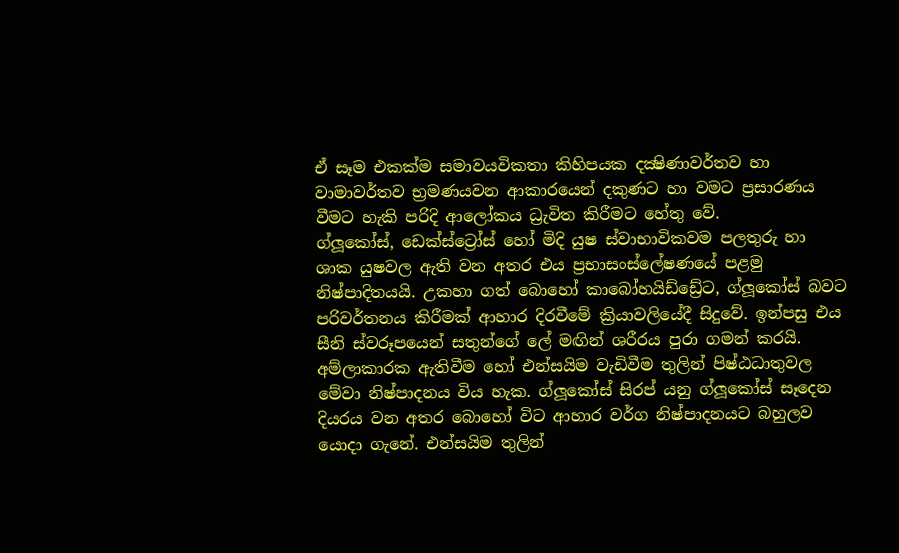ඒ සෑම එකක්ම සමාවයවිකතා කිහිපයක දක්‍ෂිණාවර්තව හා වාමාවර්තව භ්‍රමණයවන ආකාරයෙන් දකුණට හා වමට ප්‍රසාරණය වීමට හැකි පරිදි ආලෝකය ධ්‍රැවිත කිරීමට හේතු වේ.
ග්ලූකෝස්, ඩෙක්ස්ට්‍රෝස් හෝ මිදි යුෂ ස්වාභාවිකවම පලතුරු හා ශාක යුෂවල ඇති වන අතර එය ප්‍රභාසංස්ලේෂණයේ පළමු නිෂ්පාදිතයයි. උකහා ගත් බොහෝ කාබෝහයිඩ්ඩ්‍රේට, ග්ලූකෝස් බවට පරිවර්තනය කිරීමක් ආහාර දිරවීමේ ක්‍රියාවලියේදී සිදුවේ. ඉන්පසු එය සීනි ස්වරූපයෙන් සතුන්ගේ ලේ මඟින් ශරීරය පුරා ගමන් කරයි. අම්ලාකාරක ඇතිවීම හෝ එන්සයිම වැඩිවීම තුලින් පිෂ්ඨධාතුවල මේවා නිෂ්පාදනය විය හැක. ග්ලූකෝස් සිරප් යනු ග්ලූකෝස් සෑදෙන දියරය වන අතර බොහෝ විට ආහාර වර්ග නිෂ්පාදනයට බහුලව යොදා ගැනේ. එන්සයිම තුලින්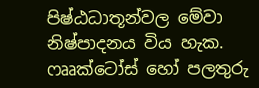පිෂ්ඨධාතූන්වල මේවා නිෂ්පාදනය විය හැක.
ෆෲක්ටෝස් හෝ පලතුරු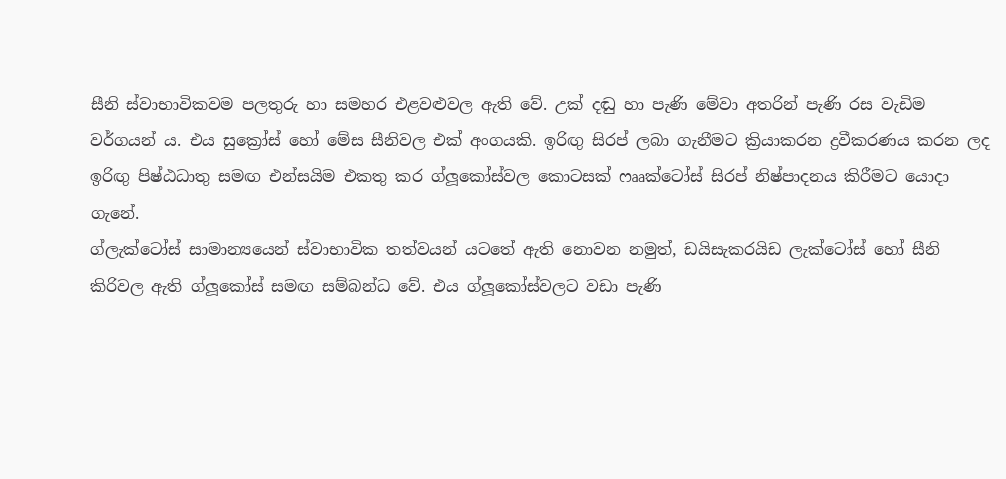සීනි ස්වාභාවිකවම පලතුරු හා සමහර එළවළුවල ඇති වේ. උක් දඬු හා පැණි මේවා අතරින් පැණි රස වැඩිම වර්ගයන්‍ ය. එය සුක්‍රෝස් හෝ මේස සීනිවල එක් අංගයකි. ඉරිඟු සිරප් ලබා ගැනීමට ක්‍රියාකරන ද්‍රවීකරණය කරන ලද ඉරිඟු පිෂ්ඨධාතු සමඟ එන්සයිම එකතු කර ග්ලූකෝස්වල කොටසක් ෆෲක්ටෝස් සිරප් නිෂ්පාදනය කිරීමට යොදා ගැනේ.
ග්ලැක්ටෝස් සාමාන්‍යයෙන් ස්වාභාවික තත්වයන් යටතේ ඇති නොවන නමුත්, ඩයිසැකරයිඩ ලැක්ටෝස් හෝ සීනි කිරිවල ඇති ග්ලූකෝස් සමඟ සම්බන්ධ වේ. එය ග්ලූකෝස්වලට වඩා පැණි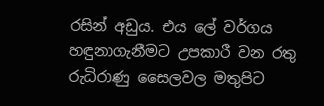රසින් අඩුය. එය ලේ වර්ගය හඳුනාගැනීමට උපකාරී වන රතු රුධිරාණු සෛලවල මතුපිට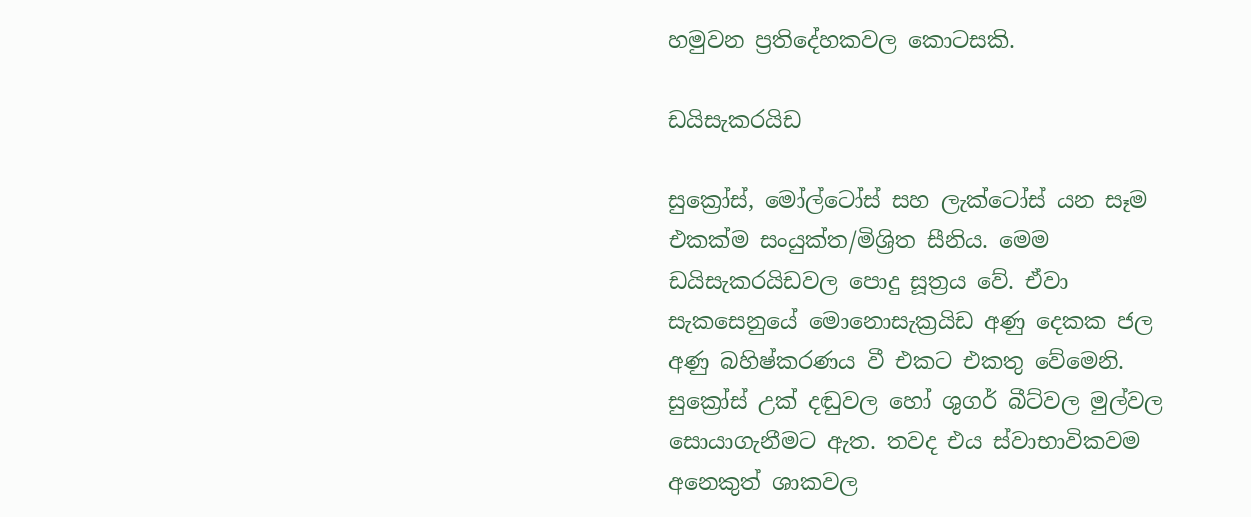හමුවන ප්‍රතිදේහකවල කොටසකි.

ඩයිසැකරයිඩ

සුක්‍රෝස්, මෝල්ටෝස් සහ ලැක්ටෝස් යන සෑම එකක්ම සංයුක්ත/මිශ්‍රිත සීනිය. මෙම ඩයිසැකරයිඩවල පොදු සූත්‍රය වේ. ඒවා සැකසෙනුයේ මොනොසැක්‍රයිඩ අණු දෙකක ජල අණු බහිෂ්කරණය වී එකට එකතු වේමෙනි.
සුක්‍රෝස් උක් දඬුවල හෝ ශුගර් බීට්වල මුල්වල සොයාගැනීමට ඇත. තවද එය ස්වාභාවිකවම අනෙකුත් ශාකවල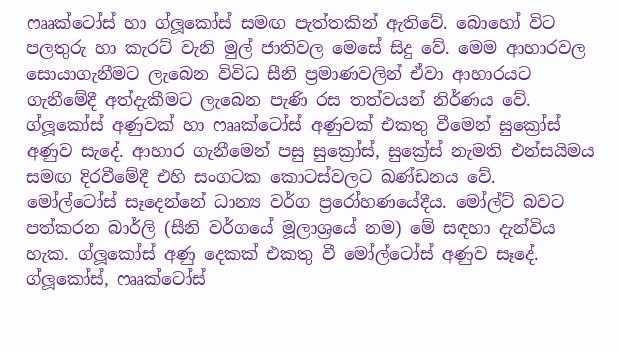ෆෲක්ටෝස් හා ග්ලූකෝස් සමඟ පැත්තකින් ඇතිවේ. බොහෝ විට පලතුරු හා කැරට් වැනි මුල් ජාතිවල මෙසේ සිදු වේ. මෙම ආහාරවල සොයාගැනීමට ලැබෙන විවිධ සීනි ප්‍රමාණවලින් ඒවා ආහාරයට ගැනීමේදී අත්දැකීමට ලැබෙන පැණි රස තත්වයන් නිර්ණය වේ. ග්ලූකෝස් අණුවක් හා ෆෲක්ටෝස් අණුවක් එකතු වීමෙන් සුක්‍රෝස් අණුව සැදේ. ආහාර ගැනීමෙන් පසු සුක්‍රෝස්, සුක්‍රේස් නැමති එන්සයිමය සමඟ දිරවීමේදී එහි සංගටක කොටස්වලට ඛණ්ඩනය වේ.
මෝල්ටෝස් සෑදෙන්නේ ධාන්‍ය වර්ග ප්‍රරෝහණයේදීය. මෝල්ට් බවට පත්කරන බාර්ලි (සීනි වර්ගයේ මූලාශ්‍රයේ නම) මේ සඳහා දැන්විය හැක. ග්ලූකෝස් අණු දෙකක් එකතු වී මෝල්ටෝස් අණුව සෑදේ. ග්ලූකෝස්, ෆෲක්ටෝස්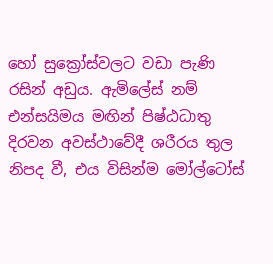හෝ සුක්‍රෝස්වලට වඩා පැණි රසින් අඩුය. ඇමිලේස් නම් එන්සයිමය මඟින් පිෂ්ඨධාතු දිරවන අවස්ථාවේදී ශරීරය තුල නිපද වී, එය විසින්ම මෝල්ටෝස්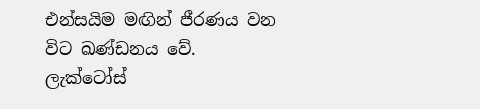එන්සයිම මඟින් ජීරණය වන විට ඛණ්ඩනය වේ.
ලැක්ටෝස්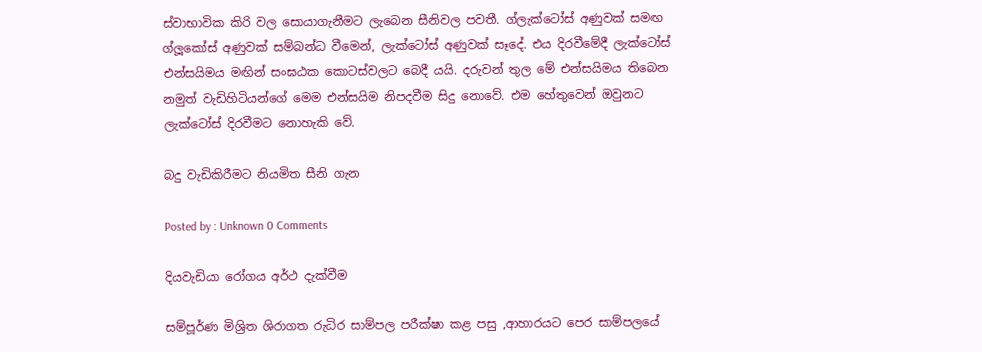ස්වාභාවික කිරි වල සොයාගැනීමට ලැබෙන සීනිවල පවතී. ග්ලැක්ටෝස් අණුවක් සමඟ ග්ලූකෝස් අණුවක් සම්බන්ධ වීමෙන්, ලැක්ටෝස් අණුවක් සෑදේ. එය දිරවීමේදී ලැක්ටෝස් එන්සයිමය මඟින් සංඝඨක කොටස්වලට බෙදී යයි. දරුවන් තුල මේ එන්සයිමය තිබෙන නමුත් වැඩිහිටියන්ගේ මෙම එන්සයිම නිපදවීම සිදු නොවේ. එම හේතුවෙන් ඔවුනට ලැක්ටෝස් දිරවීමට නොහැකි වේ.

බදු වැඩිකිරීමට නියමිත සීනි ගැන

Posted by : Unknown 0 Comments

දියවැඩියා රෝගය අර්ථ දැක්වීම

සම්පූර්ණ මිශ්‍රිත ශිරාගත රුධිර සාම්පල පරීක්ෂා කළ පසු ,ආහාරයට පෙර සාම්පලයේ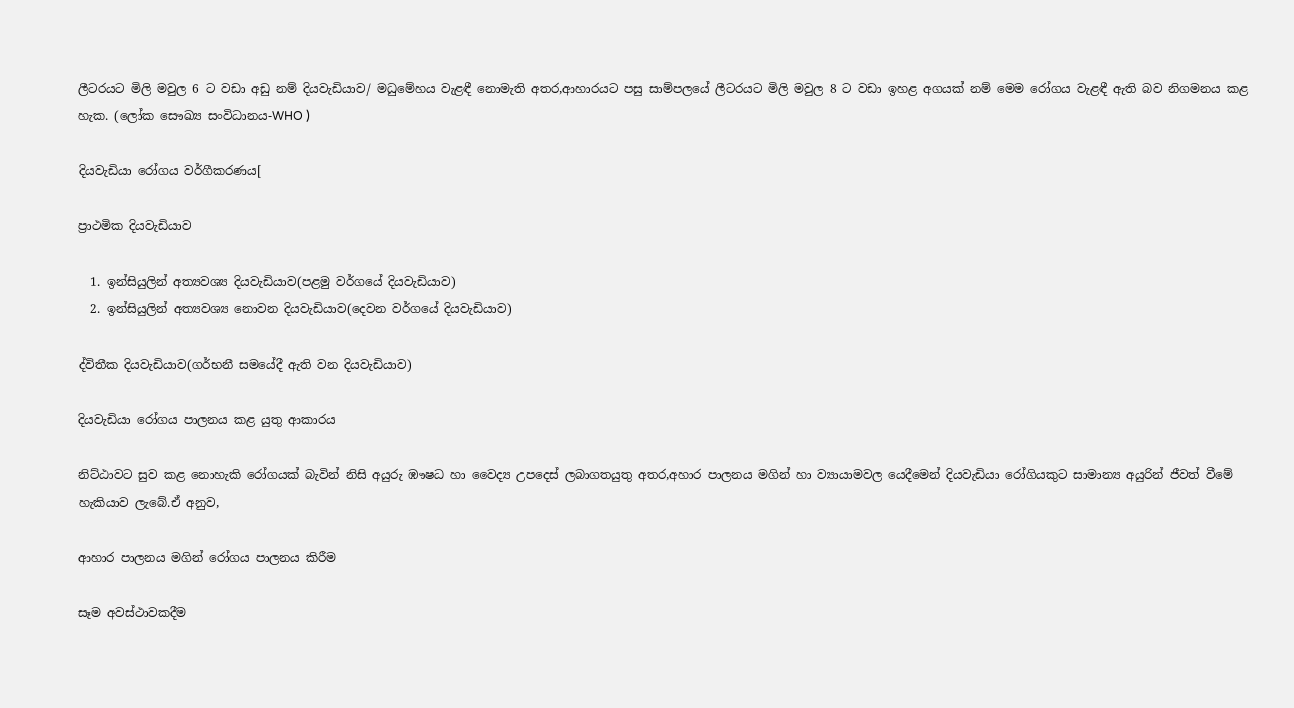ලීටරයට මිලි මවුල 6 ට වඩා අඩු නම් දියවැඩියාව/ මධුමේහය වැළඳී නොමැති අතර,ආහාරයට පසු සාම්පලයේ ලීටරයට මිලි මවුල 8 ට වඩා ඉහළ අගයක් නම් මෙම රෝගය වැළඳී ඇති බව නිගමනය කළ හැක. (ලෝක සෞඛ්‍ය සංවිධානය-WHO )

දියවැඩියා රෝගය වර්ගීකරණය[

ප්‍රාථමික දියවැඩියාව

  1. ඉන්සියුලින් අත්‍යවශ්‍ය දියවැඩියාව(පළමු වර්ගයේ දියවැඩියාව)
  2. ඉන්සියුලින් අත්‍යවශ්‍ය නොවන දියවැඩියාව(දෙවන වර්ගයේ දියවැඩියාව)

ද්විතීක දියවැඩියාව(ගර්භනී සමයේදී ඇති වන දියවැඩියාව)

දියවැඩියා රෝගය පාලනය කළ යුතු ආකාරය

නිට්ඨාවට සුව කළ නොහැකි රෝගයක් බැවින් නිසි අයුරු ඹෟෂධ හා වෛද්‍ය උපදෙස් ලබාගතයුතු අතර,අහාර පාලනය මගින් හා ව්‍යායාමවල යෙදීමෙන් දියවැඩියා රෝගියකුට සාමාන්‍ය අයුරින් ජීවත් වීමේ හැකියාව ලැබේ.ඒ අනුව,

ආහාර පාලනය මගින් රෝගය පාලනය කිරීම

සෑම අවස්ථාවකදීම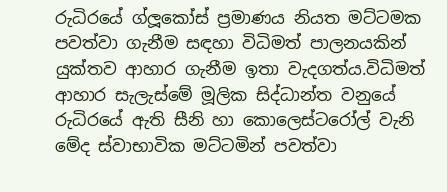රුධිරයේ ග්ලූකෝස් ප්‍රමාණය නියත මට්ටමක පවත්වා ගැනීම සඳහා විධිමත් පාලනයකින් යුක්තව ආහාර ගැනීම ඉතා වැදගත්ය.විධිමත් ආහාර සැලැස්මේ මූලික සිද්ධාන්ත වනුයේ රුධිරයේ ඇති සීනි හා කොලෙස්ටරෝල් වැනි මේද ස්වාභාවික මට්ටමින් පවත්වා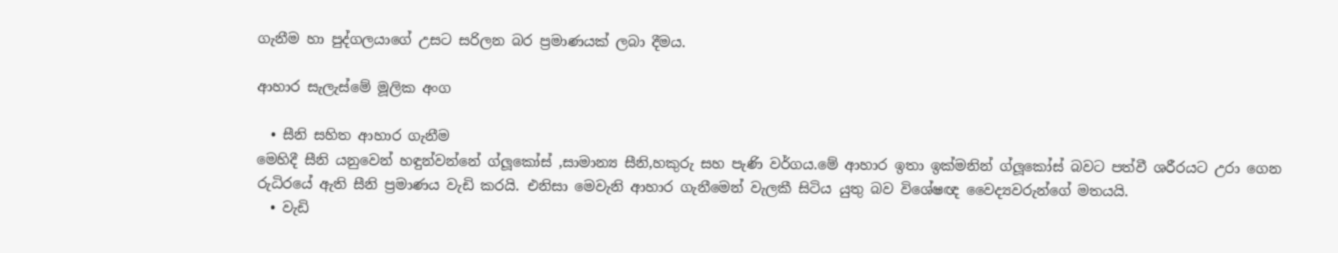ගැනීම හා පුද්ගලයාගේ උසට සරිලන බර ප්‍රමාණයක් ලබා දීමය.

ආහාර සැලැස්මේ මූලික අංග

  • සීනි සහිත ආහාර ගැනීම
මෙහිදී සීනි යනුවෙන් හඳුන්වන්නේ ග්ලූ‍කෝස් ,සාමාන්‍ය සීනි,හකුරු සහ පැණි වර්ගය.මේ ආහාර ඉතා ඉක්මනින් ග්ලූකෝස් බවට පත්වී ශරීරයට උරා ගෙන රුධිරයේ ඇති සීනි ප්‍රමාණය වැඩි කරයි. එනිසා මෙවැනි ආහාර ගැනීමෙන් වැලකී සිටිය යුතු බව විශේෂඥ වෛද්‍යවරුන්ගේ මතයයි.
  • වැඩි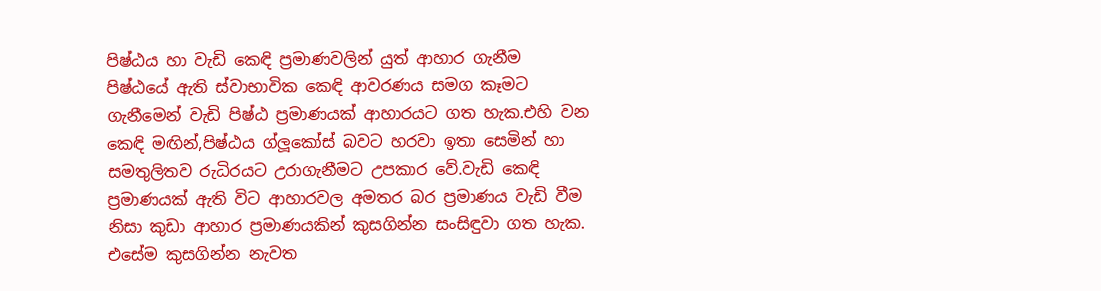පිෂ්ඨය හා වැඩි කෙඳි ප්‍රමාණවලින් යුත් ආහාර ගැනීම
පිෂ්ඨයේ ඇති ස්වාභාවික කෙඳි ආවරණය සමග කෑමට ගැනීමෙන් වැඩි පිෂ්ඨ ප්‍රමාණයක් ආහාරයට ගත හැක.එහි වන කෙඳි මඟින්,පිෂ්ඨය ග්ලූකෝස් බවට හරවා ඉතා සෙමින් හා සමතුලිතව රුධිරයට උරාගැනීමට උපකාර වේ.වැඩි කෙඳි ප්‍රමාණයක් ඇති විට ආහාරවල අමතර බර ප්‍රමාණය වැඩි වීම නිසා කුඩා ආහාර ප්‍රමාණයකින් කුසගින්න සංසිඳුවා ගත හැක. එසේම කුසගින්න නැවත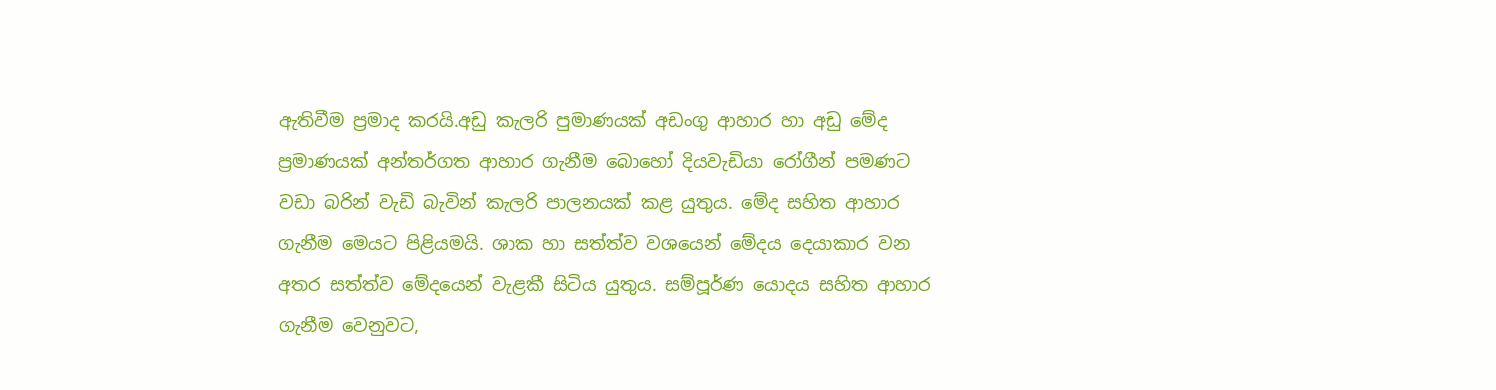ඇතිවීම ප්‍රමාද කරයි.අඩු කැලරි පුමාණයක් අඩංගු ආහාර හා අඩු මේද ප්‍රමාණයක් අන්තර්ගත ආහාර ගැනීම බොහෝ දියවැඩියා රෝගීන් පමණට වඩා බරින් වැඩි බැවින් කැලරි පාලනයක් කළ යුතුය. මේද සහිත ආහාර ගැනීම මෙයට පිළියමයි. ශාක හා සත්ත්ව වශයෙන් මේදය දෙයාකාර වන අතර සත්ත්ව මේදයෙන් වැළකී සිටිය යුතුය. සම්පූර්ණ යොදය සහිත ආහාර ගැනීම වෙනුවට,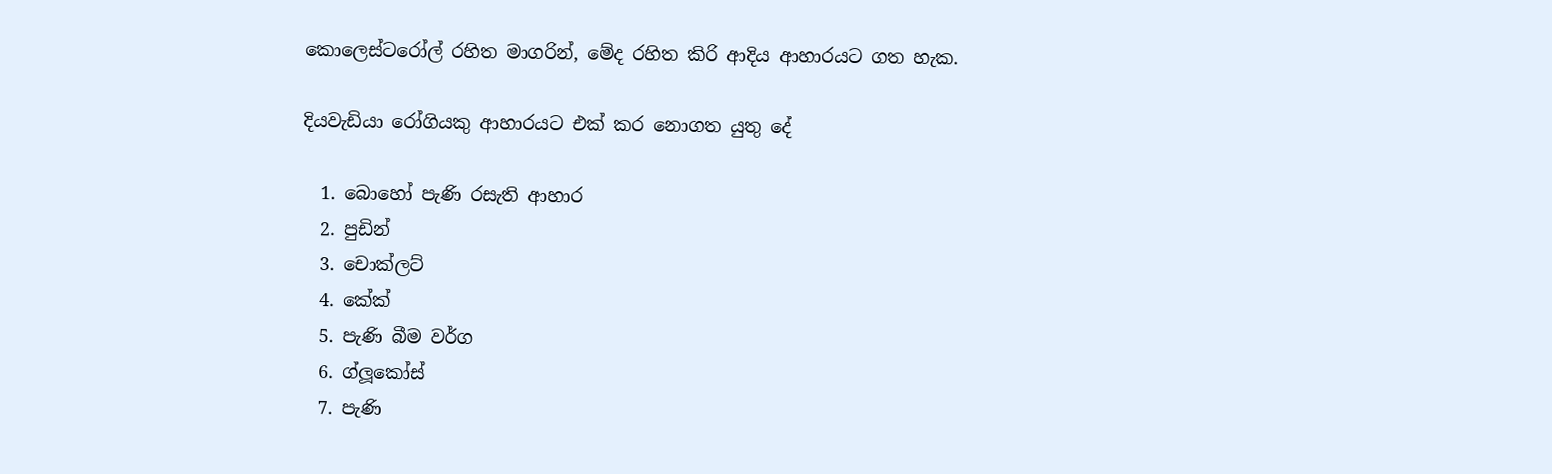කොලෙස්ටරෝල් රහිත මාගරින්, මේද රහිත කිරි ආදිය ආහාරයට ගත හැක.

දියවැඩියා රෝගියකු ආහාරයට එක් කර නොගත යුතු දේ

  1. බොහෝ පැණි රසැති ආහාර
  2. පුඩින්
  3. චොක්ලට්
  4. කේක්
  5. පැණි බීම වර්ග
  6. ග්ලූකෝස්
  7. පැණි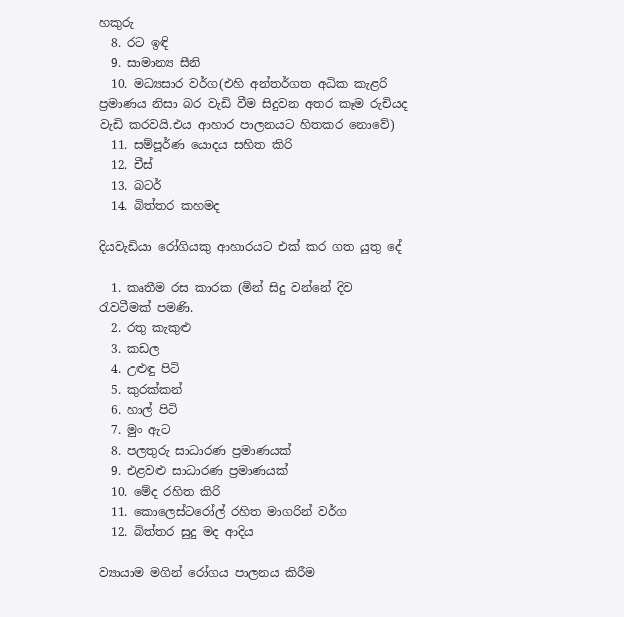හකුරු
  8. රට ඉඳි
  9. සාමාන්‍ය සීනි
  10. මධ්‍යසාර වර්ග(එහි අන්තර්ගත අධික කැළරි ප්‍රමාණය නිසා බර වැඩි වීම සිදුවන අතර කෑම රුචියද වැඩි කරවයි.එය ආහාර පාලනයට හිතකර නොවේ)
  11. සම්පූර්ණ යොදය සහිත කිරි
  12. චීස්
  13. බටර්
  14. බිත්තර කහමද

දියවැඩියා රෝගියකු ආහාරයට එක් කර ගත යුතු දේ

  1. කෘතීම රස කාරක (මින් සිදු වන්නේ දිව රැවටීමක් පමණි.
  2. රතු කැකුළු
  3. කඩල
  4. උළුඳු පිටි
  5. කුරක්කන්
  6. හාල් පිටි
  7. මුං ඇට
  8. පලතුරු සාධාරණ ප්‍රමාණයක්
  9. එළවළු සාධාරණ ප්‍රමාණයක්
  10. මේද රහිත කිරි
  11. කොලෙස්ටරෝල් රහිත මාගරින් වර්ග
  12. බිත්තර සුදු මද ආදිය

ව්‍යායාම මගින් රෝගය පාලනය කිරීම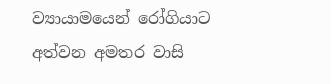ව්‍යායාමයෙන් රෝගියාට අත්වන අමතර වාසි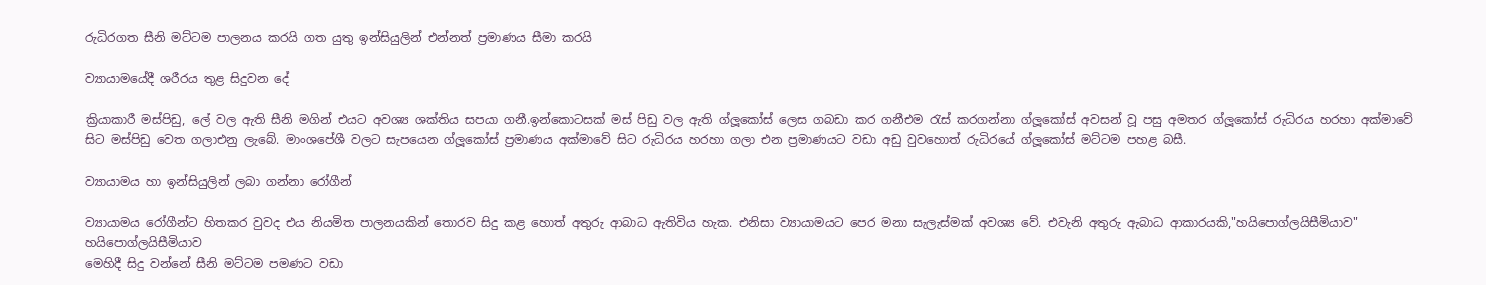රුධිරගත සීනි මට්ටම පාලනය කරයි ගත යුතු ඉන්සියුලින් එන්නත් ප්‍රමාණය සීමා කරයි

ව්‍යායාමයේදී ශරීරය තුළ සිදුවන දේ

ක්‍රියාකාරී මස්පිඩු, ලේ වල ඇති සීනි මගින් එයට අවශ්‍ය ශක්තිය සපයා ගනී.ඉන්කොටසක් මස් පිඩු වල ඇති ග්ලූකෝස් ලෙස ගබඩා කර ගනීඑම රැස් කරගන්නා ග්ලූකෝස් අවසන් වූ පසු අමතර ග්ලූකෝස් රුධිරය හරහා අක්මාවේ සිට මස්පිඩු වෙත ගලාඑනු ලැබේ. මාංශපේශී වලට සැපයෙන ග්ලූකෝස් ප්‍රමාණය අක්මාවේ සිට රුධිරය හරහා ගලා එන ප්‍රමාණයට වඩා අඩු වුවහොත් රුධිරයේ ග්ලූකෝස් මට්ටම පහළ බසී.

ව්‍යායාමය හා ඉන්සියුලින් ලබා ගන්නා රෝගීන්

ව්‍යායාමය රෝගීන්‍ට හිතකර වුවද එය නියමිත පාලනයකින් තොරව සිදු කළ හොත් අතුරු ආබාධ ඇතිවිය හැක. එනිසා ව්‍යායාමයට පෙර මනා සැලැස්මක් අවශ්‍ය වේ. එවැනි අතුරු ඇබාධ ආකාරයකි,"හයිපොග්ලයිසීමියාව"
හයිපොග්ලයිසීමියාව
මෙහිදී සිදු වන්නේ සීනි මට්ටම පමණට වඩා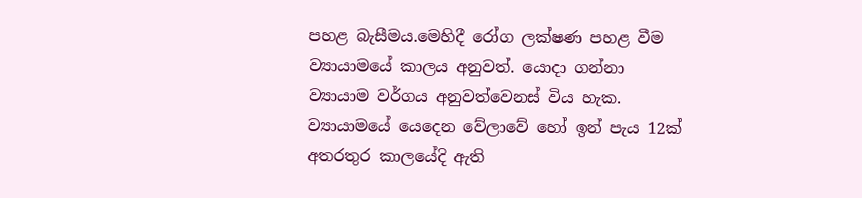පහළ බැසීමය.මෙහිදී රෝග ලක්ෂණ පහළ වීම ව්‍යායාමයේ කාලය අනුවත්. යොදා ගන්නා ව්‍යායාම වර්ගය අනුවත්වෙනස් විය හැක. ව්‍යායාමයේ යෙදෙන වේලාවේ හෝ ඉන් පැය 12ක් අතරතුර කාලයේදි ඇති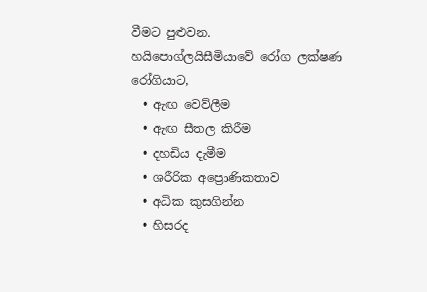වීමට පුළුවන.
හයිපොග්ලයිසීමියා‍වේ රෝග ලක්ෂණ
රෝගියාට,
  • ඇඟ වෙව්ලීම
  • ඇඟ සීතල කිරීම
  • දහඩිය දැමීම
  • ශරීරික අප්‍රොණිකතාව
  • අධික කුසගින්න
  • හිසරද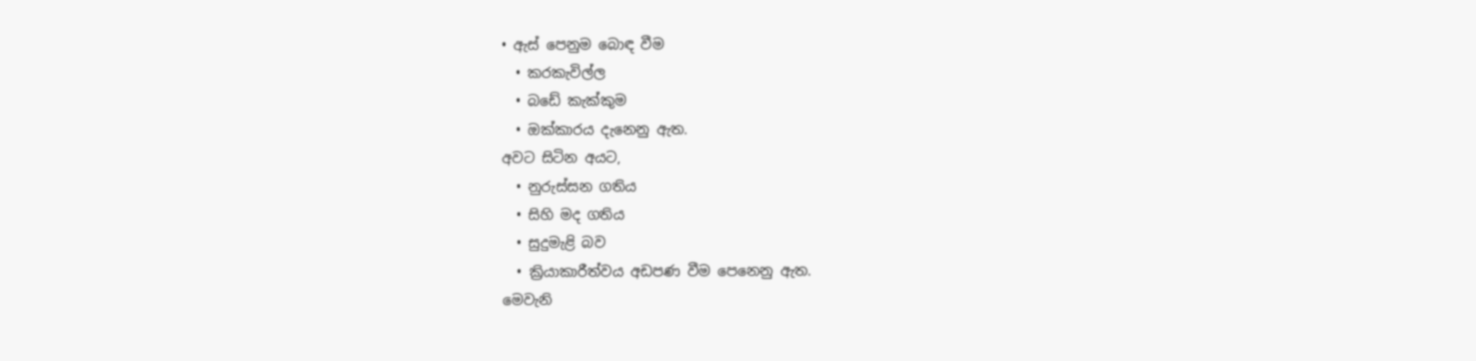• ඇස් පෙනුම බොඳ වීම
  • කරකැවිල්ල
  • බඩේ කැක්කුම
  • ඔක්කාරය දැනෙනු ඇත.
අවට සිටින අයට,
  • නුරුස්සන ගතිය
  • සිහි මද ගතිය
  • සුදුමැළි බව
  • ක්‍රියාකාරීත්වය අඩපණ වීම පෙනෙනු ඇත.
මෙවැනි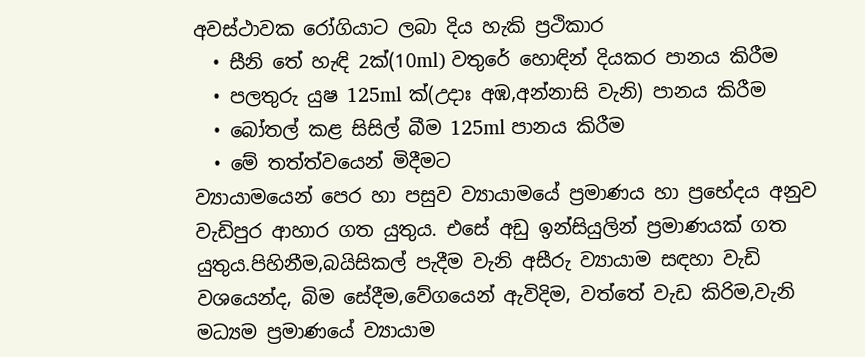අවස්ථාවක රෝගියාට ලබා දිය හැකි ප්‍රථිකාර
  • සීනි තේ හැඳි 2ක්(10ml) වතුරේ හොඳින් දියකර පානය කිරීම
  • පලතුරු යුෂ 125ml ක්(උදාඃ අඹ,අන්නාසි වැනි) පානය කිරීම
  • බෝතල් කළ සිසිල් බීම 125ml පානය කිරීම
  • මේ තත්ත්වයෙන් මිදීමට
ව්‍යායාමයෙන් පෙර හා පසුව ව්‍යායාමයේ ප්‍රමාණය හා ප්‍රභේදය අනුව වැඩිපුර ආහාර ගත යුතුය. එසේ අඩු ඉන්සියුලින් ප්‍රමාණයක් ගත යුතුය.පිහිනීම,බයිසිකල් පැදීම වැනි අසීරු ව්‍යායාම සඳහා වැඩි වශයෙන්ද, බිම සේදීම,වේගයෙන් ඇවිදිම, වත්තේ වැඩ කිරිම,වැනි මධ්‍යම ප්‍රමාණයේ ව්‍යායාම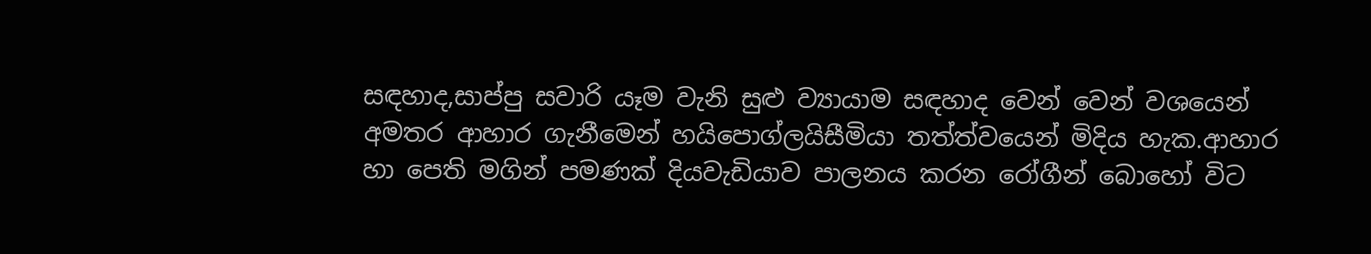සඳහාද,සාප්පු සවාරි යෑම වැනි සුළු ව්‍යායාම සඳහාද වෙන් වෙන් වශයෙන් අමතර ආහාර ගැනීමෙන් හයිපොග්ලයිසීමියා තත්ත්වයෙන් මිදිය හැක.ආහාර හා පෙති මගින් පමණක් දියවැඩියාව පාලනය කරන රෝගීන් ‍බොහෝ විට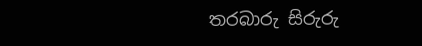තරබාරු සිරුරු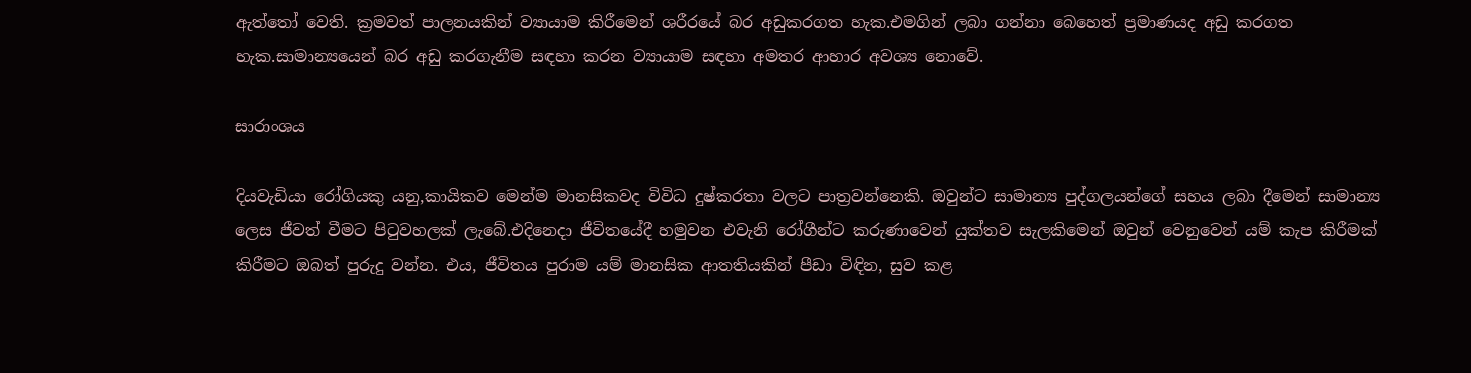ඇත්තෝ වෙති. ක්‍රමවත් පාලනයකින් ව්‍යායාම කිරීමෙන් ශරීරයේ බර අඩුකරගත හැක.එමගින් ලබා ගන්නා බෙහෙත් ප්‍රමාණයද අඩු කරගත හැක.සාමාන්‍යයෙන් බර අඩු කරගැනීම සඳහා කරන ව්‍යායාම සඳහා අමතර ආහාර අවශ්‍ය නොවේ.

සාරාංශය

දියවැඩියා රෝගියකු යනු,කායිකව මෙන්ම මානසිකවද විවිධ දුෂ්කරතා වලට පාත්‍රවන්නෙකි. ඔවුන්ට සාමාන්‍ය පුද්ගලයන්ගේ සහය ලබා දීමෙන් සාමාන්‍ය ලෙස ජීවත් වීමට පිටුවහලක් ලැබේ.එදිනෙදා ජීවිතයේදී හමුවන එවැනි රෝගීන්ට කරුණාවෙන් යුක්තව සැලකිමෙන් ඔවුන් වෙනුවෙන් යම් කැප කිරීමක් කිරීමට ඔබත් පුරුදු වන්න. එය, ජීවිතය පුරාම යම් මානසික ආතතියකින් පීඩා විඳින, සුව කළ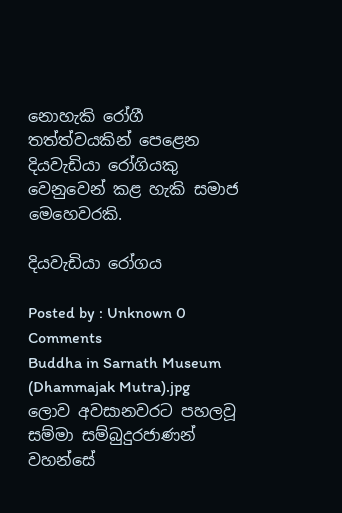නොහැකි රෝගී තත්ත්වයකින් පෙළෙන දියවැඩියා රෝගියකු වෙනුවෙන් කළ හැකි සමාජ මෙහෙවරකි.

දියවැඩියා රෝගය

Posted by : Unknown 0 Comments
Buddha in Sarnath Museum (Dhammajak Mutra).jpg
ලොව අවසානවරට පහලවූ සම්මා සම්බුදුරජාණන් වහන්සේ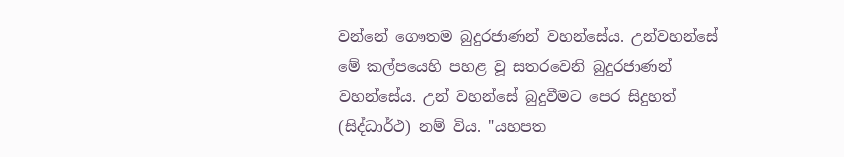වන්නේ ගෞතම බුදුරජාණන් වහන්සේය. උන්වහන්සේ මේ කල්පයෙහි පහළ වූ සතරවෙනි බුදුරජාණන් වහන්සේය. උන් වහන්සේ බුදුවීමට පෙර සිදුහත් (සිද්ධාර්ථ) නම් විය. "යහපත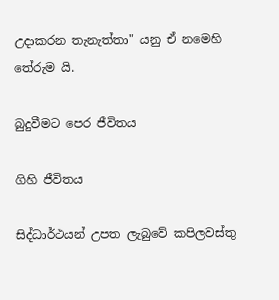උදාකරන තැනැත්තා" යනු ඒ නමෙහි තේරුම යි.

බුදුවීමට පෙර ජීවිතය

ගිහි ජීවිතය

සිද්ධාර්ථයන් උපත ලැබුවේ කපිලවස්තු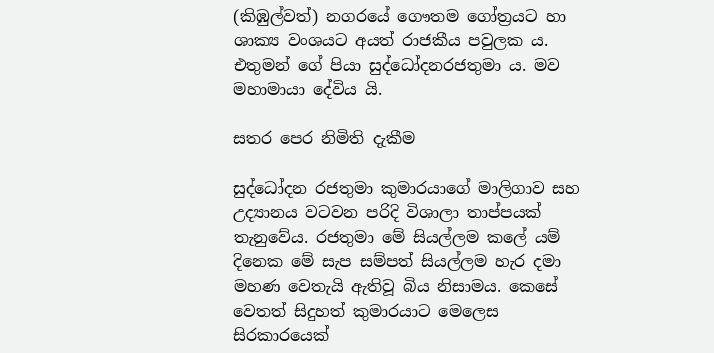(කිඹුල්වත්) නගරයේ ගෞතම ගෝත්‍රයට හා ශාක්‍ය වංශයට අයත් රාජකීය පවුලක ය. එතුමන් ගේ පියා සුද්ධෝදනරජතුමා ය. මව මහාමායා දේවිය යි.

සතර පෙර නිමිති දැකීම

සුද්ධෝදන රජතුමා කුමාරයාගේ මාලිගාව සහ උද්‍යානය වටවන පරිදි විශාලා තාප්පයක් තැනුවේය. රජතුමා මේ සියල්ලම කලේ යම් දිනෙක මේ සැප සම්පත් සියල්ලම හැර දමා මහණ වෙතැයි ඇතිවූ බිය නිසාමය. කෙසේ වෙතත් සිදුහත් කුමාරයාට මෙලෙස සිරකාරයෙක්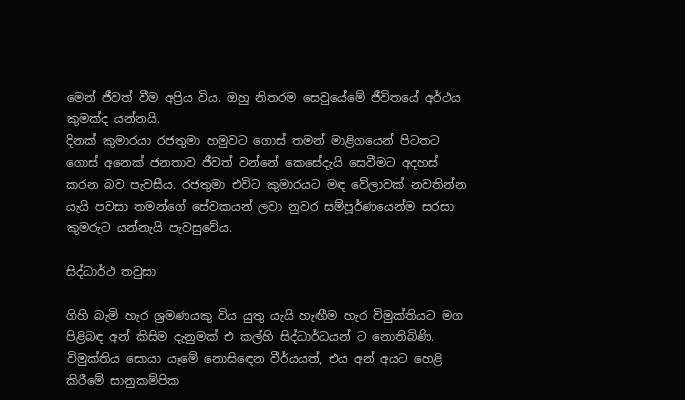මෙන් ජීවත් වීම අප්‍රිය විය. ඔහු නිතරම සෙවුයේමේ ජීවිතයේ අර්ථය කුමක්ද යන්නයි.
දිනක් කුමාරයා රජතුමා හමුවට ගොස් තමන් මාළිගයෙන් පිටතට ගොස් අනෙක් ජනතාව ජීවත් වන්නේ කෙසේදැයි සෙවීමට අදහස් කරන බව පැවසීය. රජතුමා එවිට කුමාරයට මඳ වේලාවක් නවතින්න යැයි පවසා තමන්ගේ සේවකයන් ලවා නුවර සම්පූර්ණයෙන්ම සරසා කුමරුට යන්නැයි පැවසුවේය.

සිද්ධාර්ථ තවුසා

ගිහි බැමි හැර ශ්‍රමණයකු විය යුතු යැයි හැඟීම හැර විමුක්තියට මග පිළිබඳ අන් කිසිම දැනුමක් එ කල්හි සිද්ධාර්ධයන් ට නොතිබිණි. විමුක්තිය සොයා යෑමේ නොසිඳෙන වීර්යයත්, එය අන් අයට හෙළි කිරීමේ සානුකම්පික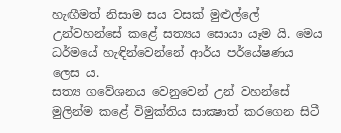හැඟීමත් නිසාම සය වසක් මුළුල්ලේ උන්වහන්සේ කළේ සත්‍යය සොයා යෑම යි. මෙය ධර්මයේ හැඳින්වෙන්නේ ආර්ය පර්යේෂණය ලෙස ය.
සත්‍ය ගවේශනය වෙනුවෙන් උන් වහන්සේ මුලින්ම කළේ විමුක්තිය සාක්‍ෂාත් කරගෙන සිටී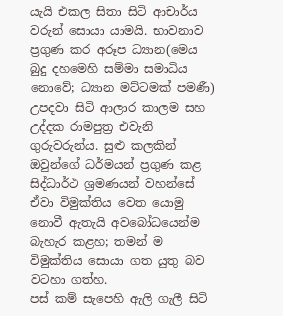යැයි එකල සිතා සිටි ආචාර්ය වරුන් සොයා යාමයි. භාවනාව ප්‍රගුණ කර අරූප ධ්‍යාන(මෙය බුදු දහමෙහි සම්මා සමාධිය නොවේ; ධ්‍යාන මට්ටමක් පමණී) උපදවා සිටි ආලාර කාලම සහ උද්දක රාමපුත්‍ර එවැනි ගුරුවරුන්ය. සුළු කලකින් ඔවුන්ගේ ධර්මයන් ප්‍රගුණ කළ සිද්ධාර්ථ ශ්‍රමණයන් වහන්සේ ඒවා විමුක්තිය වෙත යොමු නොවී ඇතැයි අවබෝධයෙන්ම බැහැර කළහ; තමන් ම විමුක්තිය සොයා ගත යුතු බව වටහා ගත්හ.
පස් කම් සැපෙහි ඇලි ගැලී සිටි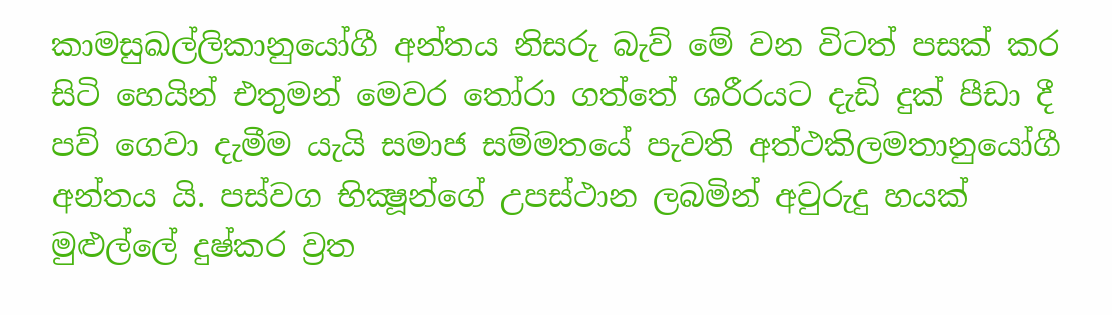කාමසුඛල්ලිකානුයෝගී අන්තය නිසරු බැව් මේ වන විටත් පසක් කර සිටි හෙයින් එතුමන් මෙවර තෝරා ගත්තේ ශරීරයට දැඩි දුක් පීඩා දී පව් ගෙවා දැමීම යැයි සමාජ සම්මතයේ පැවති අත්ථකිලමතානුයෝගී අන්තය යි. පස්වග භික්‍ෂූන්ගේ උපස්ථාන ලබමින් අවුරුදු හයක් මුළුල්ලේ දුෂ්කර ව්‍රත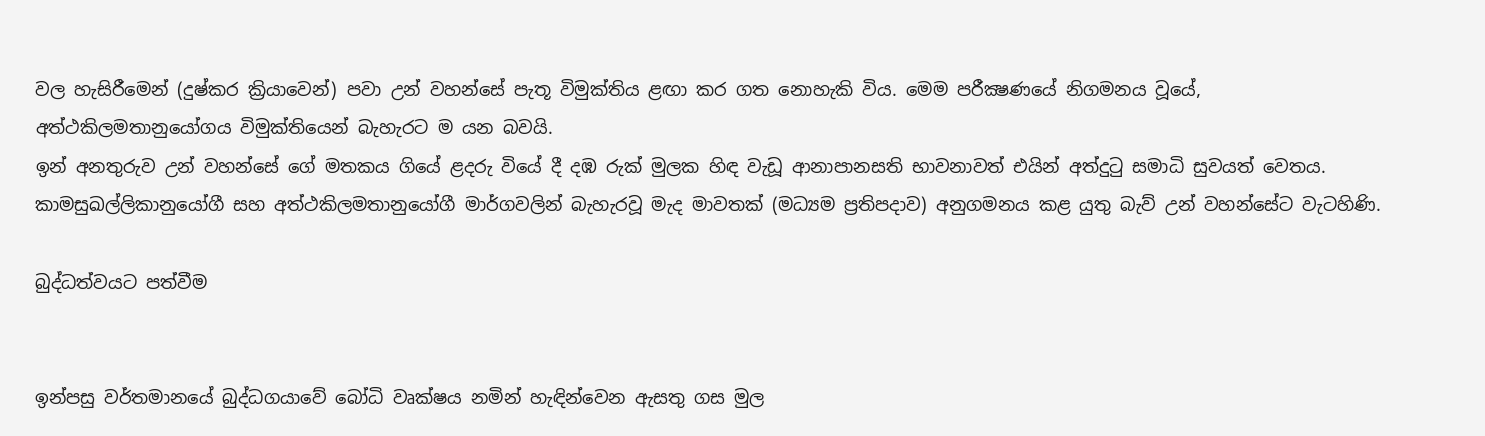වල හැසිරීමෙන් (දුෂ්කර ක්‍රියාවෙන්) පවා උන් වහන්සේ පැතූ විමුක්තිය ළඟා කර ගත නොහැකි විය. මෙම පරීක්‍ෂණයේ නිගමනය වූයේ, අත්ථකිලමතානුයෝගය විමුක්තියෙන් බැහැරට ම යන බවයි.
ඉන් අනතුරුව උන් වහන්සේ ගේ මතකය ගියේ ළදරු වියේ දී දඹ රුක් මුලක හිඳ වැඩූ ආනාපානසති භාවනාවත් එයින් අත්දුටු සමාධි සුවයත් වෙතය. කාමසුඛල්ලිකානුයෝගී සහ අත්ථකිලමතානුයෝගී මාර්ගවලින් බැහැරවූ මැද මාවතක් (මධ්‍යම ප්‍රතිපදාව) අනුගමනය කළ යුතු බැව් උන් වහන්සේට වැටහිණි.

බුද්ධත්වයට පත්වීම


ඉන්පසු වර්තමානයේ බුද්ධගයාවේ බෝධි වෘක්ෂය නමින් හැඳින්වෙන ඇසතු ‍ගස මුල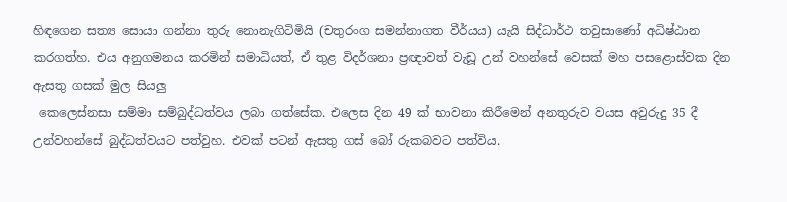හිඳගෙන සත්‍ය සොයා ගන්නා තුරු නොනැගිටිමියි (චතුරංග සමන්නාගත වීර්යය) යැයි සිද්ධාර්ථ තවුසාණෝ අධිෂ්ඨාන කරගත්හ. එය අනුගමනය කරමින් සමාධියත්, ඒ තුළ විදර්ශනා ප්‍රඥාවත් වැඩූ උන් වහන්සේ වෙසක් මහ පසළොස්වක දින ඇසතු ගසක් මුල සියලු
 කෙලෙස්නසා සම්මා සම්බුද්ධත්වය ලබා ගත්සේක. එලෙස දින 49 ක් භාවනා කිරීමෙන් අනතුරුව වයස අවුරුදු 35 දී උන්වහන්සේ බුද්ධත්වයට පත්වුහ. එවක් පටන් ඇසතු ගස් බෝ රුකබවට පත්විය.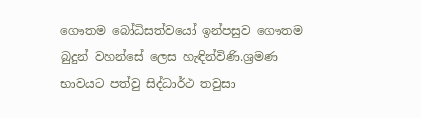ගෞතම බෝධිසත්වයෝ ඉන්පසුව ගෞතම බුදුන් වහන්සේ ලෙස හැඳින්විණි.ශ්‍රමණ භාවයට පත්වු සිද්ධාර්ථ තවුසා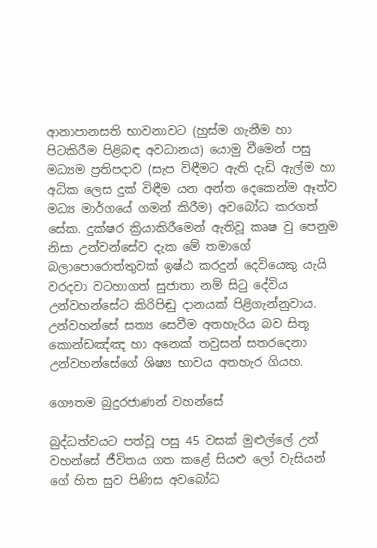ආනාපානසති භාවනාවට (හුස්ම ගැනීම හා පිටකිරීම පිළිබඳ අවධානය) යොමු වීමෙන් පසු මධ්‍යම ප්‍රතිපදාව (සැප විඳීමට ඇති දැඩි ඇල්ම හා අධික ලෙස දුක් විඳීම යන අන්ත දෙකෙන්ම ඈත්ව මධ්‍ය මාර්ගයේ ගමන් කිරීම) අවබෝධ කරගත් සේක. දුක්ෂර ක්‍රියාකිරීමෙන් ඇතිවූ කෘෂ වු පෙනුම නිසා උන්වන්සේව දැක මේ තමාගේ බලාපොරොත්තුවක් ඉෂ්ඨ කරදුන් දෙවියෙකු යැයි වරදවා වටහාගත් සුජාතා නම් සිටු දේවිය උන්වහන්සේට කිරිපිඬු දානයක් පිළිගැන්නුවාය. උන්වහන්සේ සත්‍ය සෙවීම අතහැරිය බව සිතූ කොන්ඩඤ්ඤ හා අනෙක් තවුසන් සතරදෙනා උන්වහන්සේගේ ශිෂ්‍ය භාවය අතහැර ගියහ.

ගෞතම බුදුරජාණන් වහන්සේ

බුද්ධත්වයට පත්වූ පසු 45 වසක් මුළුල්ලේ උන් වහන්සේ ජීවිතය ගත කළේ සියළු ලෝ වැසියන් ගේ හිත සුව පිණිස අවබෝධ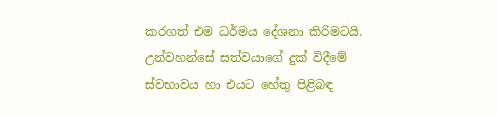කරගත් එම ධර්මය දේශනා කිරිමටයි.
උන්වහන්සේ සත්වයාගේ දුක් විදීමේ ස්වභාවය හා එයට හේතු පිළිබඳ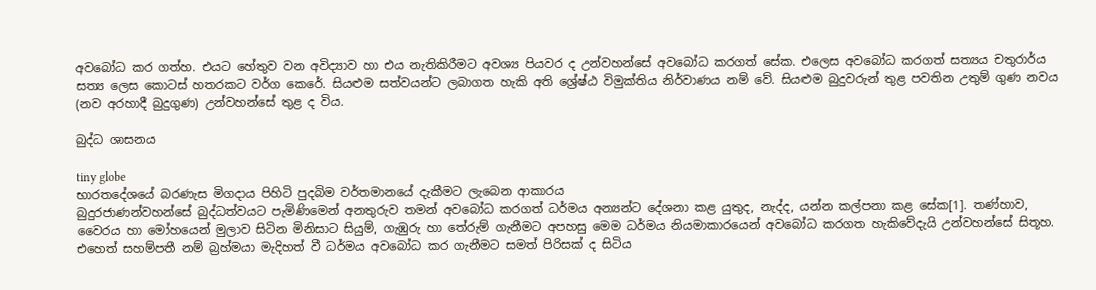අවබෝධ කර ගත්හ. එයට හේතුව වන අවිද්‍යාව හා එය නැතිකිරීමට අවශ්‍ය පියවර ද උන්වහන්සේ අවබෝධ කරගත් සේක. එලෙස අවබෝධ කරගත් සත්‍යය චතුරාර්ය සත්‍ය ලෙස කොටස් හතරකට වර්ග කෙරේ. සියළුම සත්වයන්ට ලබාගත හැකි අති ශ්‍රේෂ්ඨ විමුක්තිය නිර්වාණය නම් වේ. සියළුම බුදුවරුන් තුළ පවතින උතුම් ගුණ නවය (නව අරහාදී බුදුගුණ) උන්වහන්සේ තුළ ද විය.

බුද්ධ ශාසනය

tiny globe
භාරතදේශයේ බරණැස මිගදාය පිහිටි පුදබිම වර්තමානයේ දැකීමට ලැබෙන ආකාරය
බුදුරජාණන්වහන්සේ බුද්ධත්වයට පැමිණිමෙන් අනතුරුව තමන් අවබෝධ කරගත් ධර්මය අන්‍යන්ට දේශනා කළ යුතුද, නැද්ද, යන්න කල්පනා කළ සේක[1]. තණ්හාව, වෛරය හා මෝහයෙන් මුලාව සිටින මිනිසාට සියුම්, ගැඹුරු හා තේරුම් ගැනීමට අපහසු මෙම ධර්මය නියමාකාරයෙන් අවබෝධ කරගත හැකිවේදැයි උන්වහන්සේ සිතූහ. එහෙත් සහම්පතී නම් බ්‍රහ්මයා මැදිහත් වී ධර්මය අවබෝධ කර ගැනීමට සමත් පිරිසක් ද සිටිය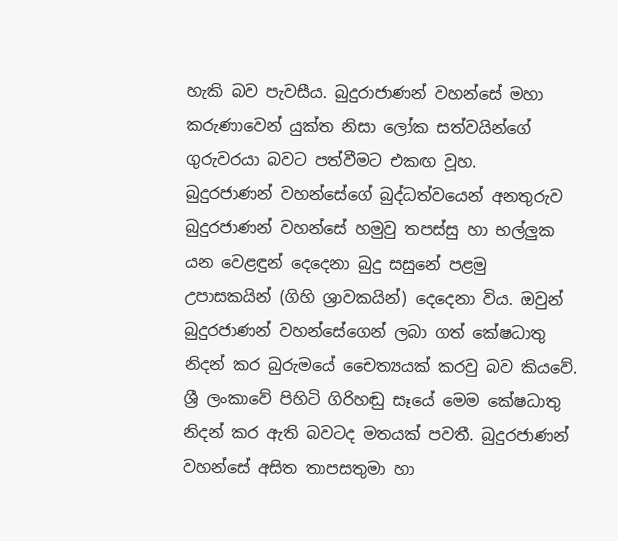හැකි බව පැවසීය. බුදුරාජාණන් වහන්සේ මහා කරුණාවෙන් යුක්ත නිසා ලෝක සත්වයින්ගේ ගුරුවරයා බවට පත්වීමට එකඟ වූහ.
බුදුරජාණන් වහන්සේගේ බුද්ධත්වයෙන් අනතුරුව බුදුරජාණන් වහන්සේ හමුවු තපස්සු හා භල්ලුක යන වෙළඳුන් දෙදෙනා බුදු සසුනේ පළමු උපාසකයින් (ගිහි ශ්‍රාවකයින්) දෙදෙනා විය. ඔවුන් බුදුරජාණන් වහන්සේගෙන් ලබා ගත් කේෂධාතු නිදන් කර බුරුමයේ චෛත්‍යයක් කරවු බව කියවේ. ශ්‍රී ලංකාවේ පිහිටි ගිරිහඬු සෑයේ මෙම කේෂධාතු නිදන් කර ඇති බවටද මතයක් පවතී. බුදුරජාණන් වහන්සේ අසිත තාපසතුමා හා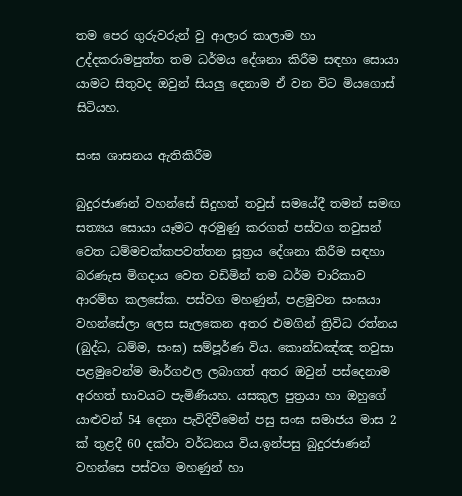තම පෙර ගුරුවරුන් වු ආලාර කාලාම හා උද්දකරාමපුත්ත තම ධර්මය දේශනා කිරීම සඳහා සොයා යාමට සිතුවද ඔවුන් සියලු දෙනාම ඒ වන විට මියගොස් සිටියහ.

සංඝ ශාසනය ඇතිකිරීම

බුදුරජාණන් වහන්සේ සිදුහත් තවුස් සමයේදී තමන් සමඟ සත්‍යය සොයා යෑමට අරමුණු කරගත් පස්වග තවුසන් වෙත ධම්මචක්කපවත්තන සූත්‍රය දේශනා කිරීම සඳහා බරණැස මිගදාය වෙත වඩිමින් තම ධර්ම චාරිකාව ආරම්භ කල‍සේක. පස්වග මහණුන්, පළමුවන සංඝයා වහන්සේලා ලෙස සැලකෙන අතර එමගින් ත්‍රිවිධ රත්නය (බුද්ධ, ධම්ම, සංඝ) සම්පූර්ණ විය. කොන්ඩඤ්ඤ තවුසා පළමුවෙන්ම මාර්ගඵල ලබාගත් අතර ඔවුන් පස්දෙනාම අරහත් භාවයට පැමිණියහ. යසකුල පුත්‍රයා හා ඔහුගේ යාළුවන් 54 දෙනා පැවිදිවීමෙන් පසු සංඝ සමාජය මාස 2 ක් තුළදී 60 දක්වා වර්ධනය විය.ඉන්පසු බුදුරජාණන් වහන්සෙ පස්වග මහණුන් හා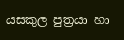යසකුල පුත්‍රයා හා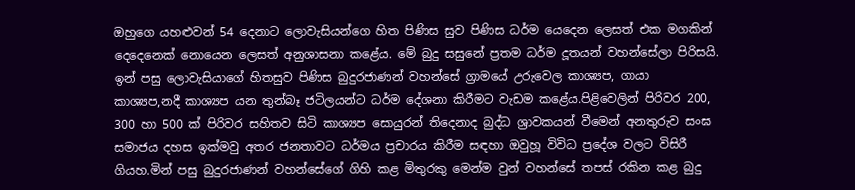ඔහුගෙ යහළුවන් 54 දෙනාට ලොවැසියන්ගෙ හිත පිණිස සුව පිණිස ධර්ම යෙදෙන ලෙසත් එක මගකින් දෙදෙනෙක් නොයෙන ලෙසත් අනුශාසනා කළේය. මේ බුදු සසුනේ ප්‍රතම ධර්ම දූතයන් වහන්සේලා පිරිසයි. ඉන් පසු ලොවැසියාගේ හිතසුව පිණිස බුදුරජාණන් වහන්සේ ග්‍රාමයේ උරුවෙල කාශ්‍යප, ගායා කාශ්‍යප,නදී කාශ්‍යප යන තුන්බෑ ජටිලයන්ට ධර්ම දේශනා කිරීමට වැඩම කළේය.පිළිවෙලින් පිරිවර 200, 300 හා 500 ක් පිරිවර සහිතව සිටි කාශ්‍යප සොයුරන් තිදෙනාද බුද්ධ ශ්‍රාවකයන් වීමෙන් අනතුරුව සංඝ සමාජය දහස ඉක්මවු අතර ජනතාවට ධර්මය ප්‍රචාරය කිරීම සඳහා ඔවුහූ විවිධ ප්‍රදේශ වලට විසිරී ගියහ.මින් පසු බුදුරජාණන් වහන්සේගේ ගිහි කළ මිතුරකු මෙන්ම වුන් වහන්සේ තපස් රකින කළ බුදු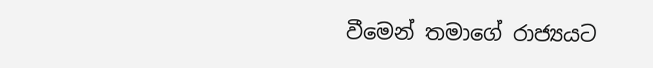වීමෙන් තමාගේ රාජ්‍යයට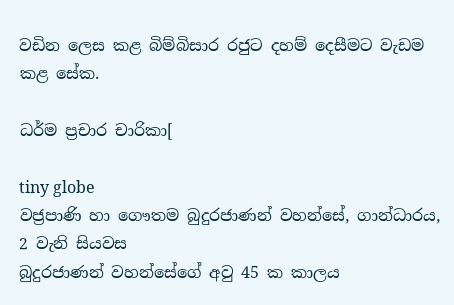වඩින ලෙස කළ බිම්බිසාර රජුට දහම් දෙසීමට වැඩම කළ සේක.

ධර්ම ප්‍රචාර චාරිකා[

tiny globe
වජ්‍රපාණි හා ගෞතම බුදුරජාණන් වහන්සේ, ගාන්ධාරය, 2 වැනි සියවස
බුදුරජාණන් වහන්සේගේ අවු 45 ක කාලය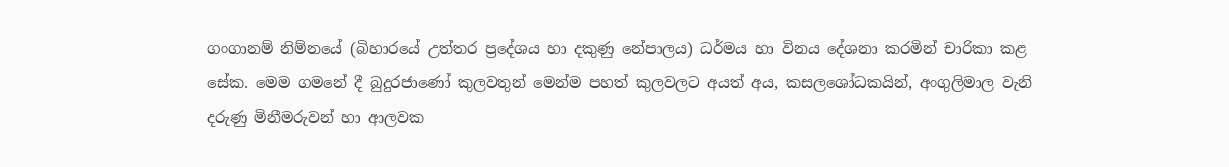ගංගානම් නිම්නයේ (බිහාරයේ උත්තර ප්‍රදේශය හා දකුණු නේපාලය) ධර්මය හා විනය දේශනා කරමින් චාරිකා කළ සේක. මෙම ගමනේ දී බුදුරජාණෝ කුලවතුන් මෙන්ම පහත් කුලවලට අයත් අය, කසලශෝධකයින්, අංගුලිමාල වැනි දරුණු මිනීමරුවන් හා ආලවක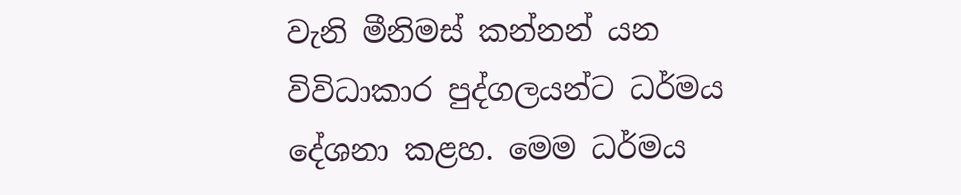වැනි මීනිමස් කන්නන් යන විවිධාකාර පුද්ගලයන්ට ධර්මය දේශනා කළහ. මෙම ධර්මය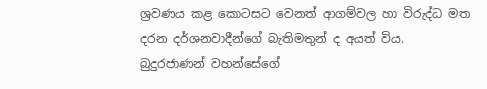ශ්‍රවණය කළ කොටසට වෙනත් ආගම්වල හා විරුද්ධ මත දරන දර්ශනවාදීන්ගේ බැතිමතුන් ද අයත් විය. බුදුරජාණන් වහන්සේගේ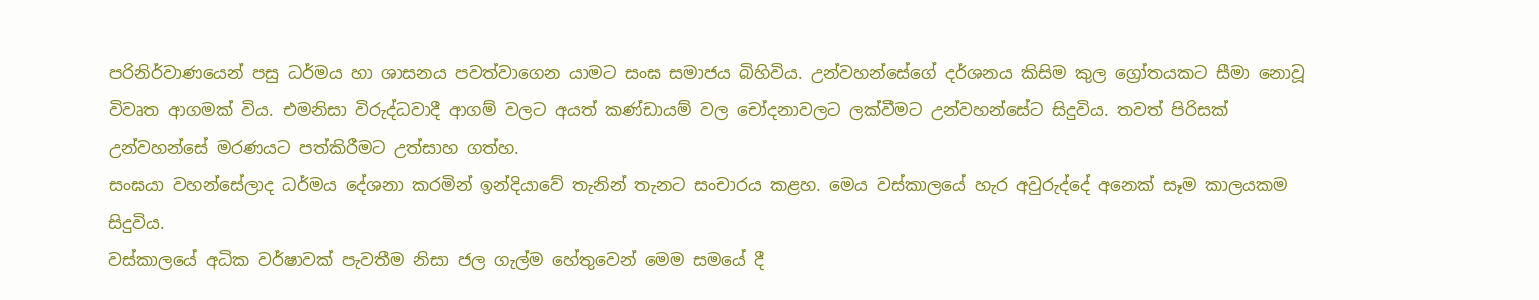පරිනිර්වාණයෙන් පසු ධර්මය හා ශාසනය පවත්වාගෙන යාමට සංඝ සමාජය බිහිවිය. උන්වහන්සේගේ දර්ශනය කිසිම කුල ග්‍රෝතයකට සීමා ‍නොවූ විවෘත ආගමක් විය. එමනිසා විරුද්ධවාදී ආගම් වලට අයත් කණ්ඩායම් වල චෝදනාවලට ලක්වීමට උන්වහන්සේට සිදුවිය. තවත් පිරිසක් උන්වහන්සේ මරණයට පත්කිරීමට උත්සාහ ගත්හ.
සංඝයා වහන්සේලාද ධර්මය දේශනා කරමින් ඉන්දියාවේ තැනින් තැනට සංචාරය කළහ. මෙය වස්කාලයේ හැර අවුරුද්දේ අනෙක් සෑම කාලයකම සිදුවිය.
වස්කාලයේ අධික වර්ෂාවක් පැවතීම නිසා ජල ගැල්ම හේතුවෙන් මෙම සමයේ දී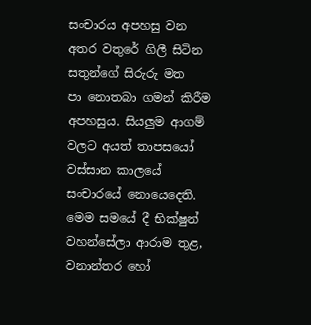සංචාරය අපහසු වන අතර වතුරේ ගිලී සිටින සතුන්ගේ සිරුරු මත පා ‍නොතබා ගමන් කිරීම අපහසුය. සියලුම ආගම් වලට අයත් තාපසයෝ වස්සාන කාලයේ සංචාරයේ නොයෙදෙති. මෙම සමයේ දී භික්ෂුන් වහන්සේලා ආරාම තුළ, වනාන්තර හෝ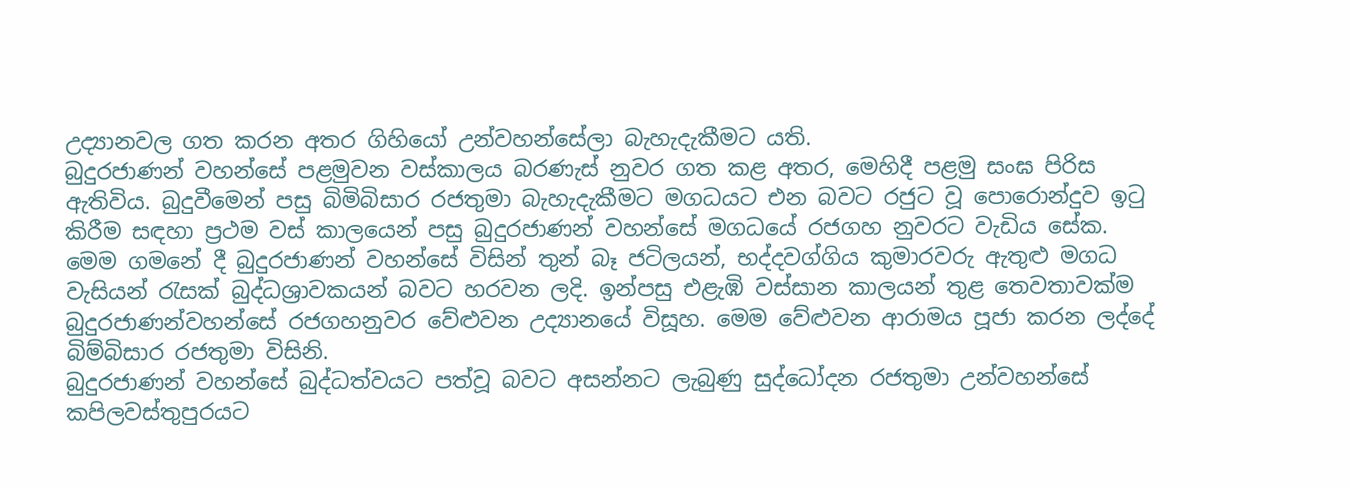උද්‍යානවල ගත කරන අතර ගිහියෝ උන්වහන්සේලා බැහැදැකීමට යති.
බුදුරජාණන් වහන්සේ පළමුවන වස්කාලය බරණැස් නුවර ගත කළ අතර, මෙහිදී පළමු සංඝ පිරිස ඇතිවිය. බුදුවීමෙන් පසු බිමිබිසාර රජතුමා බැහැදැකීමට මගධයට එන බවට රජුට වූ පොරොන්දුව ඉටු කිරීම සඳහා ප්‍රථම වස් කාලයෙන් පසු බුදුරජාණන් වහන්සේ මගධයේ රජගහ නුවරට වැඩිය සේක. මෙම ගමනේ දී බුදුරජාණන් වහන්සේ විසින් තුන් බෑ ජටිලයන්, භද්දවග්ගිය කුමාරවරු ඇතුළු මගධ වැසියන් රැසක් බුද්ධශ්‍රාවකයන් බවට හරවන ලදි. ඉන්පසු එළැඹි වස්සාන කාලයන් තුළ තෙවතාවක්ම බුදුරජාණන්වහන්සේ රජගහනුවර ‍වේළුවන උද්‍යානයේ විසූහ. මෙම වේළුවන ආරාමය පූජා කරන ලද්දේ බිම්බිසාර රජතුමා විසිනි.
බුදුරජාණන් වහන්සේ බුද්ධත්වයට පත්වූ බවට අසන්නට ලැබුණු සුද්ධෝදන රජතුමා උන්වහන්සේ කපිලවස්තුපුරයට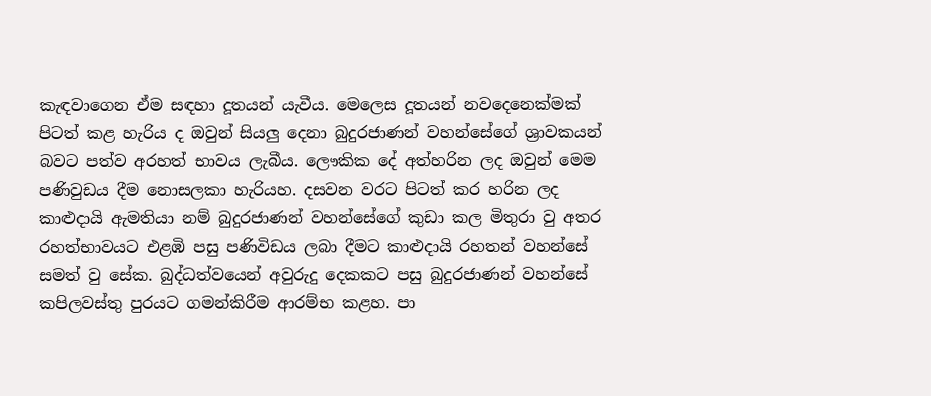කැඳවාගෙන ඒම සඳහා දූතයන් යැවීය. මෙලෙස දූතයන් නවදෙනෙක්මක් පිටත් කළ හැරිය ද ඔවුන් සියලු දෙනා බුදුරජාණන් වහන්සේගේ ශ්‍රාවකයන් බවට පත්ව අරහත් භාවය ලැබීය. ලෞකික දේ අත්හරින ලද ඔවුන් මෙම පණිවුඩය දීම නොසලකා හැරියහ. දසවන වරට පිටත් කර හරින ලද කාළුදායි ඇමතියා නම් බුදුරජාණන් වහන්සේගේ කුඩා කල මිතුරා වු අතර රහත්භාවයට එළඹි පසු පණිවිඩය ලබා දීමට කාළුදායි රහතන් වහන්සේ සමත් වු සේක. බුද්ධත්වයෙන් අවුරුදු දෙකකට පසු බුදුරජාණන් වහන්සේ කපිලවස්තු පුරයට ගමන්කිරීම ආරම්භ කළහ. පා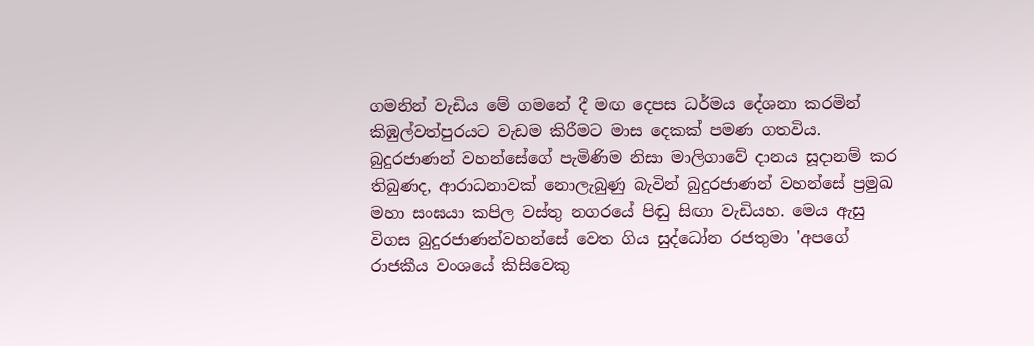ගමනින් වැඩිය මේ ගමනේ දී මඟ ‍දෙපස ධර්මය දේශනා කරමින් කිඹුල්වත්පුරයට වැඩම කිරීමට මාස දෙකක් පමණ ගතවිය. බුදුරජාණන් වහන්සේගේ පැමිණිම නිසා මාලිගාවේ දානය සූදානම් කර තිබුණද, ආරාධනාවක් නොලැබුණු බැවින් බුදුරජාණන් වහන්සේ ප්‍රමුඛ මහා සංඝයා කපිල වස්තු නගරයේ පිඬු සිඟා වැඩියහ. මෙය ඇසු විගස බුදුරජාණන්වහන්සේ වෙත ගිය සුද්ධෝන රජතුමා 'අපගේ රාජකීය වංශයේ කිසිවෙකු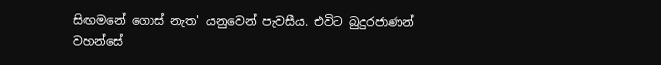සිඟමනේ ගොස් නැත' යනුවෙන් පැවසීය. එවිට බුදුරජාණන් වහන්සේ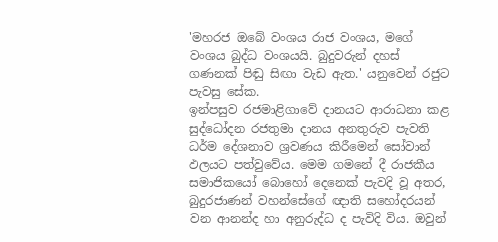'මහරජ ඔබේ වංශය රාජ වංශය, මගේ වංශය බුද්ධ වංශයයි. බුදුවරුන් දහස් ගණනක් පිඬු සිඟා වැඩ ඇත.' යනුවෙන් රජුට පැවසු සේක.
ඉන්පසුව රජමාළිගාවේ දානයට ආරාධනා කළ සුද්ධෝදන රජතුමා දානය අනතුරුව පැවති ධර්ම දේශනාව ශ්‍රවණය කිරීමෙන් සෝවාන් ඵලයට පත්වුවේය. මෙම ගමනේ දී රාජකීය සමාජිකයෝ බොහෝ දෙනෙක් පැවදි වූ අතර, බුදුරජාණන් වහන්සේ‍ගේ ඥාති සහෝදරයන් වන ආනන්ද හා අනුරුද්ධ ද පැවිදි විය. ඔවුන්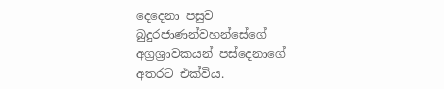දෙදෙනා පසුව බුදුරජාණන්වහන්සේගේ අග්‍රශ්‍රාවකයන් පස්දෙනාගේ අතරට එක්විය.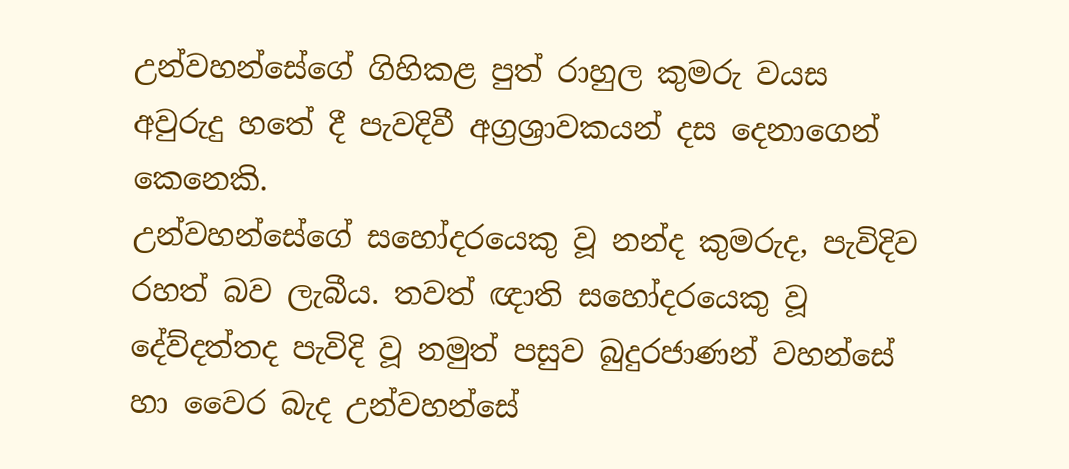උන්වහන්සේගේ ගිහිකළ පුත් රාහුල කුමරු වයස අවුරුදු හතේ දී පැවදිවී අග්‍රශ්‍රාවකයන් දස දෙනාගෙන් කෙනෙකි.
උන්වහන්සේගේ සහෝදරයෙකු වූ නන්ද කුමරුද, පැවිදිව රහත් බව ලැබීය. තවත් ඥාති සහෝදරයෙකු වූ දේව්දත්තද පැවිදි වූ නමුත් පසුව බුදුරජාණන් වහන්සේ හා වෛර බැද උන්වහන්සේ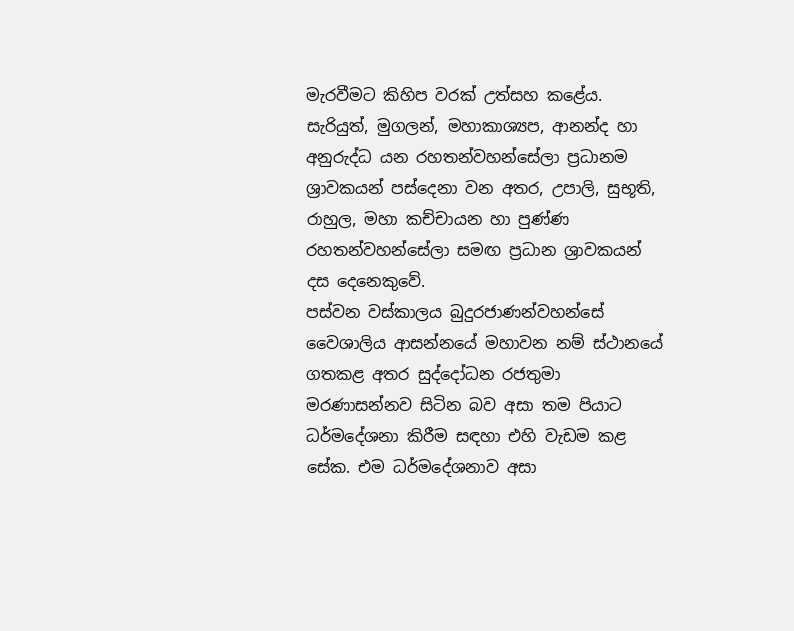මැරවීමට කිහිප වරක් උත්සහ කළේය.
සැරියුත්, මුගලන්, මහාකාශ්‍යප, ආනන්ද හා අනුරුද්ධ යන රහතන්වහන්සේලා ප්‍රධානම ශ්‍රාවකයන් පස්දෙනා වන අතර, උපාලි, සුභූති, රාහුල, මහා කච්චායන හා පුණ්ණ රහතන්වහන්සේලා සමඟ ප්‍රධාන ශ්‍රාවකයන් දස දෙනෙකුවේ.
පස්වන වස්කාලය බුදුරජාණන්වහන්සේ වෛශාලිය ආසන්නයේ මහාවන නම් ස්ථානයේ ගතකළ අතර සුද්දෝධන රජතුමා මරණාසන්නව සිටින බව අසා තම පියාට ධර්මදේශනා කිරීම සඳහා එහි වැඩම කළ සේක. එම ධර්මදේශනාව අසා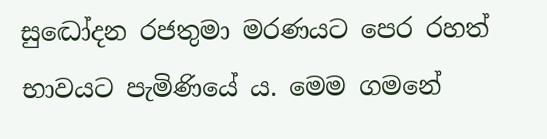සුද්‍ධෝදන රජතුමා මරණයට පෙර රහත් භාවයට පැමිණියේ ය. මෙම ගමනේ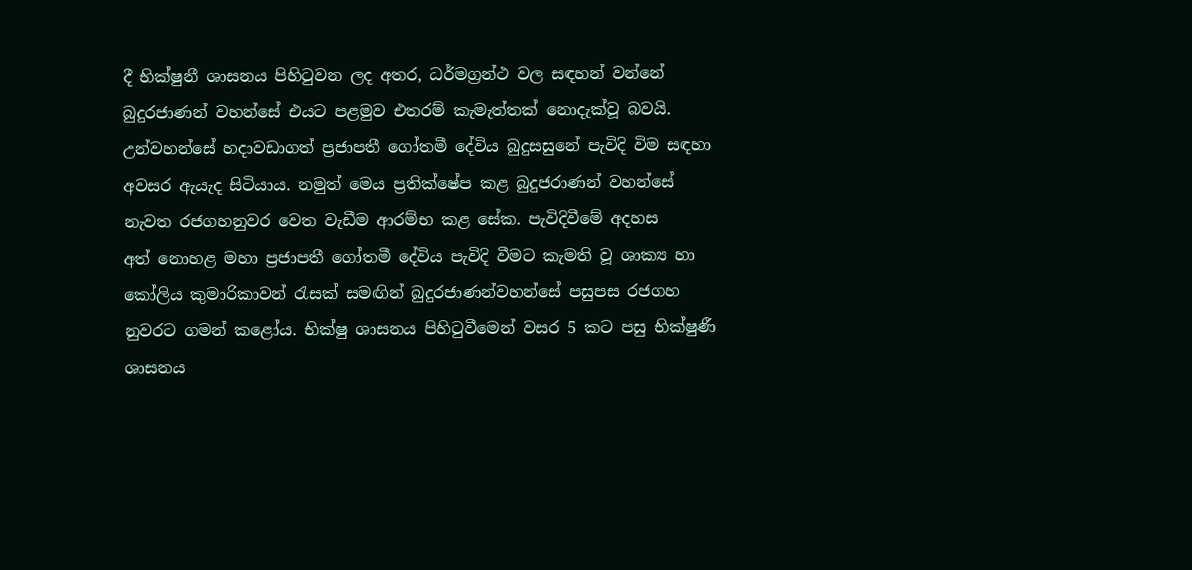දී භික්ෂුනී ශාසනය පිහිටුවන ලද අතර, ධර්මග්‍රන්ථ වල සඳහන් වන්නේ බුදුරජාණන් වහන්සේ එයට පළමුව එතරම් කැමැත්තක් නොදැක්වූ බවයි. උන්වහන්සේ හදාවඩාගත් ප්‍රජාපතී ගෝතමී දේවිය බුදුසසුනේ පැවිදි විම සඳහා අවසර ඇයැද සිටියාය. නමුත් මෙය ප්‍රතික්ෂේප කළ බුදුජරාණන් වහන්සේ නැවත රජගහනුවර වෙත වැඩීම ආරම්භ කළ සේක. පැවිදිවීමේ අදහස අත් ‍නොහළ මහා ප්‍රජාපතී ගෝතමී දේවිය පැවිදි වීමට කැමති වූ ශාක්‍ය හා කෝලිය කුමාරිකාවන් රැසක් සමඟින් බුදුරජාණන්වහන්සේ පසුපස රජගහ නුවරට ගමන් කළෝය. භික්ෂු ශාසනය පිහිටුවීමෙන් වසර 5 කට පසු භික්ෂුණී ශාසනය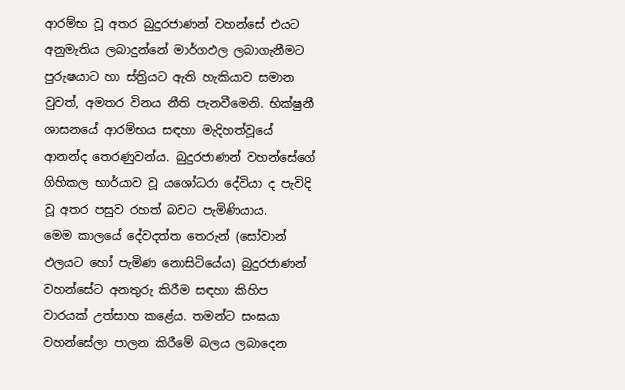ආරම්භ වූ අතර බුදුරජාණන් වහන්සේ එයට අනුමැතිය ලබාදුන්නේ මාර්ගඵල ලබාගැනීමට පුරුෂයාට හා ස්ත්‍රියට ඇති හැකියාව සමාන වුවත්, අමතර විනය නීති පැනවීමෙනි. භික්ෂුනී ශාසනයේ ආරම්භය සඳහා මැදිහත්වූයේ ආනන්ද තෙරණුවන්ය. බුදුරජාණන් වහන්සේගේ ගිහිකල භාර්යාව වූ යශෝධරා දේවියා ද පැවිදි වූ අතර පසුව රහත් බවට පැමිණියාය.
මෙම කාලයේ දේවදත්ත තෙරුන් (සෝවාන් ඵලයට හෝ පැමිණ නොසිටියේය) බුදුරජාණන් වහන්සේට අනතුරු කිරීම සඳහා කිහිප වාරයක් උත්සාහ කළේය. තමන්ට සංඝයා වහන්සේලා පාලන කිරීමේ බලය ලබාදෙන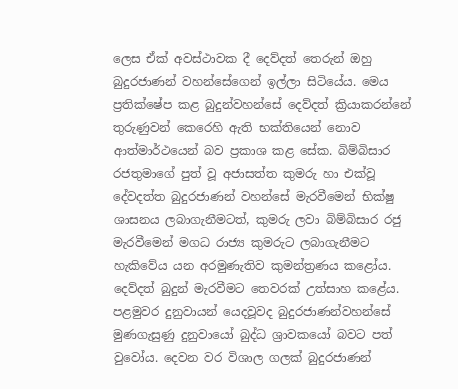ලෙස ඒක් අවස්ථාවක දී දෙව්දත් තෙරුන් ඔහු බුදුරජාණන් වහන්සේගෙන් ඉල්ලා සිටියේය. මෙය ප්‍රතික්ෂේප කළ බුදුන්වහන්සේ දෙව්දත් ක්‍රියාකරන්නේ තුරුණුවන් කෙරෙහි ඇති භක්තියෙන් නොව ආත්මාර්ථයෙන් බව ප්‍රකාශ කළ සේක. බිම්බිසාර රජතුමාගේ පුත් වූ අජාසත්ත කුමරු හා එක්වූ දේවදත්ත බුදුරජාණන් වහන්සේ මැරවීමෙන් භික්ෂු ශාසනය ලබාගැනීමටත්, කුමරු ලවා බිම්බිසාර රජු මැරවීමෙන් මගධ රාජ්‍ය කුමරුට ලබාගැනීමට හැකිවේය යන අරමුණැතිව කුමන්ත්‍රණය කළෝය. දෙව්දත් බුදුන් මැරවීමට තෙවරක් උත්සාහ කළේය. පළමුවර දුනුවායන් යෙදවූවද බුදුරජාණන්වහන්සේ මුණගැසුණු දුනුවායෝ බුද්ධ ශ්‍රාවකයෝ බවට පත් වුවෝය. දෙවන වර විශාල ගලක් බුදුරජාණන්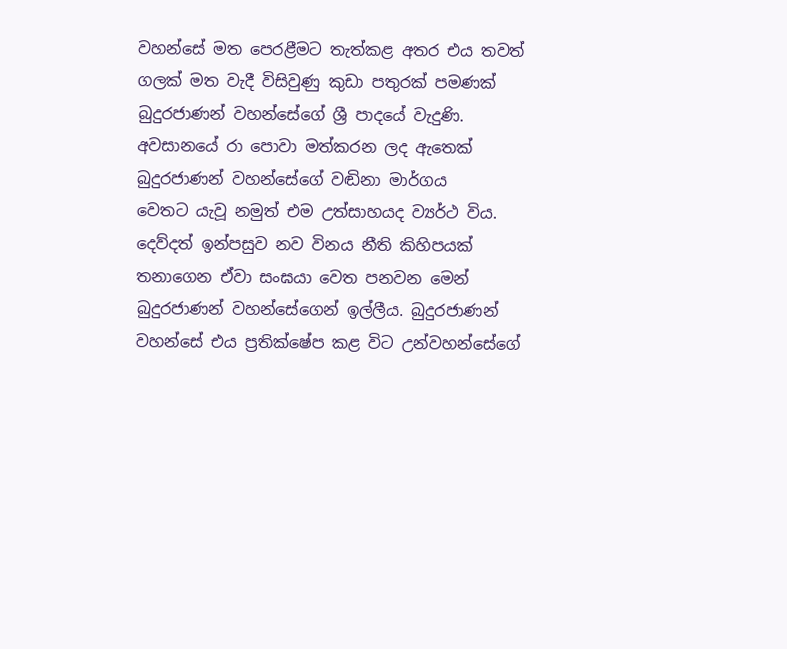වහන්සේ මත පෙරළීමට තැත්කළ අතර එය තවත් ගලක් මත වැදී විසිවුණු කුඩා පතුරක් පමණක් බුදුරජාණන් වහන්සේගේ ශ්‍රී පාදයේ වැදුණි. අවසානයේ රා පොවා මත්කරන ලද ඇතෙක් බුදුරජාණන් වහන්සේගේ වඬිනා මාර්ගය වෙතට ‍යැවූ නමුත් එම උත්සාහයද ව්‍යර්ථ විය. දෙව්දත් ඉන්පසුව නව විනය නීති කිහිපයක් තනාගෙන ඒවා සංඝයා වෙත පනවන මෙන් බුදුරජාණන් වහන්සේගෙන් ඉල්ලීය. බුදුරජාණන් වහන්සේ එය ප්‍රතික්ෂේප කළ විට උන්වහන්සේගේ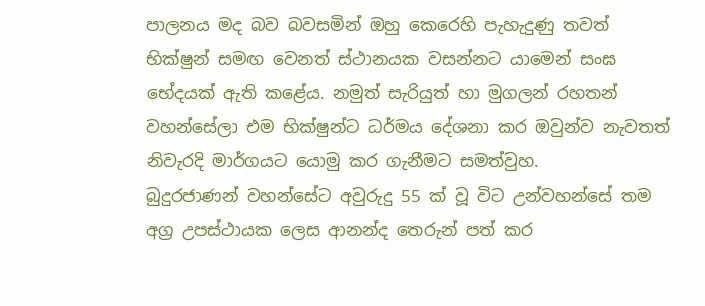පාලනය මද බව බවසමින් ඔහු කෙරෙහි පැහැදුණු තවත් භික්ෂුන් සමඟ වෙනත් ස්ථානයක වසන්නට යාමෙන් සංඝ භේදයක් ඇති කළේය. නමුත් සැරියුත් හා මුගලන් රහතන් වහන්සේලා එම භික්ෂුන්ට ධර්මය දේශනා කර ඔවුන්ව නැවතත් නිවැරදි මාර්ගයට යොමු කර ගැනීමට සමත්වුහ.
බුදුරජාණන් වහන්සේට අවුරුදු 55 ක් වූ විට උන්වහන්සේ තම අග්‍ර උපස්ථායක ලෙස ආනන්ද තෙරුන් පත් කර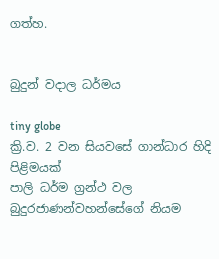ගත්හ.


බුදුන් වදාල ධර්මය

tiny globe
ක්‍රි.ව. 2 වන සියවසේ ගාන්ධාර හිදි පිළිමයක්
පාලි ධර්ම ග්‍රන්ථ වල බුදුරජාණන්වහන්සේගේ නියම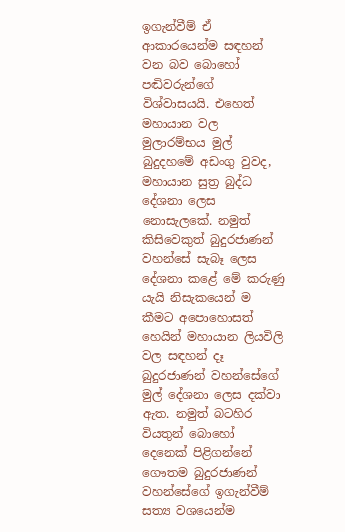ඉගැන්වීම් ඒ ආකාරයෙන්ම සඳහන් වන බව බොහෝ පඬිවරුන්ගේ විශ්වාසයයි. එහෙත් මහායාන වල මුලාරම්භය මුල් බුදුදහමේ අඩංගු වුවද, මහායාන සුත්‍ර බුද්ධ දේශනා ලෙස නොසැලකේ. නමුත් කිසිවෙකුත් බුදුරජාණන් වහන්සේ සැබෑ ලෙස දේශනා කළේ මේ කරුණු යැයි නිසැකයෙන් ම කීමට අපොහොසත් හෙයින් මහායාන ලියවිලි වල සඳහන් දෑ බුදුරජාණන් වහන්සේගේ මුල් දේශනා ලෙස දක්වා ඇත. නමුත් බටහිර වියතුන් බොහෝ දෙනෙක් පිළිගන්නේ ගෞතම බුදුරජාණන් වහන්සේගේ ඉගැන්වීම් සත්‍ය වශයෙන්ම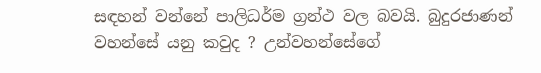සඳහන් වන්නේ පාලිධර්ම ග්‍රන්ථ වල බවයි. බුදුරජාණන් වහන්සේ යනු කවුද ? උන්වහන්සේගේ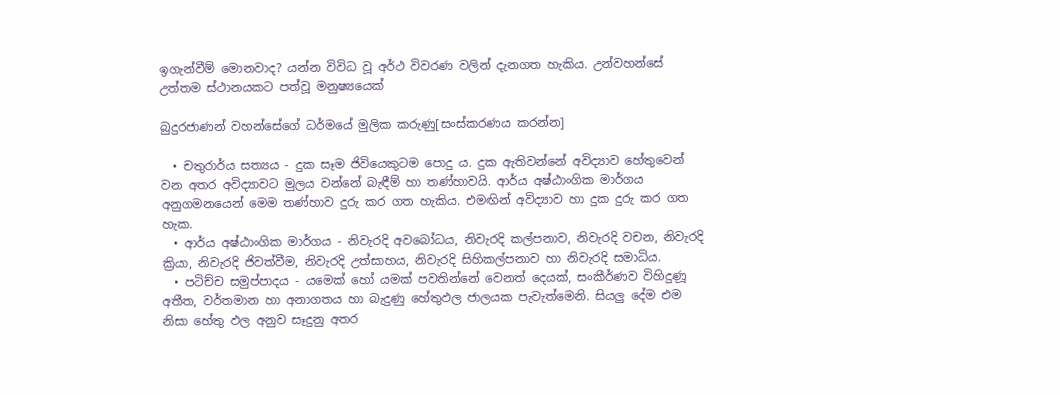ඉගැන්වීම් මොනවාද? යන්න විවිධ වූ අර්ථ විවරණ වලින් දැනගත හැකිය. උන්වහන්සේ උත්තම ස්ථානයකට පත්වූ මනුෂ්‍යයෙක්

බුදුරජාණන් වහන්සේගේ ධර්මයේ මුලික කරුණු[සංස්කරණය කරන්න]

  • චතුරාර්ය සත්‍යය - දුක සෑම ජිවියෙකුටම පොදු ය. දුක ඇතිවන්නේ අවිද්‍යාව හේතුවෙන් වන අතර අවිද්‍යාවට මුලය වන්නේ බැඳීම් හා තණ්හාවයි. ආර්ය අෂ්ඨාංගික මාර්ගය අනුගමනයෙන් මෙම තණ්හාව දුරු කර ගත හැකිය. එමඟින් අවිද්‍යාව හා දුක දුරු කර ගත හැක.
  • ආර්ය අෂ්ඨාංගික මාර්ගය - නිවැරදි අවබෝධය, නිවැරදි කල්පනාව, නිවැරදි වචන, නිවැරදි ක්‍රියා, නිවැරදි ජිවත්වීම, නිවැරදි උත්සාහය, නිවැරදි සිහිකල්පනාව හා නිවැරදි සමාධිය.
  • පටිච්ච සමුප්පාදය - යමෙක් හෝ යමක් පවතින්නේ වෙනත් දෙයක්, සංකීර්ණව විහිදුණූ අතීත, වර්තමාන හා අනාගතය හා බැදුණු හේතුඵල ජාලයක පැවැත්මෙනි. සියලු දේම එම නිසා හේතු ඵල අනුව සෑදුනු අතර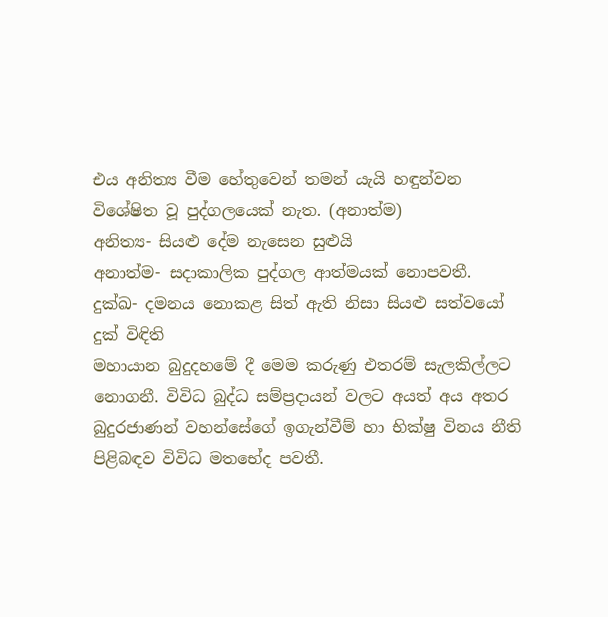එය අනිත්‍ය වීම හේතුවෙන් තමන් යැයි හඳුන්වන විශේෂිත වූ පුද්ගලයෙක් නැත. (අනාත්ම)
අනිත්‍ය- සියළු ‍දේම නැසෙන සුළුයි
අනාත්ම- සදාකාලික පුද්ගල ආත්මයක් නොපවතී.
දුක්ඛ- දමනය නොකළ සිත් ඇති නිසා සියළු සත්වයෝ දුක් විඳිති
මහායාන බුදුදහමේ දී මෙම කරුණු එතරම් සැලකිල්ලට නොගනී. විවිධ බුද්ධ සම්ප්‍රදායන් වලට අයත් අය අතර බුදුරජාණන් වහන්සේගේ ඉගැන්වීම් හා භික්ෂු විනය නීති පිළිබඳව විවිධ මතභේද පවතී.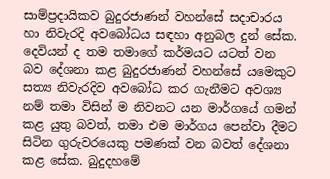සාම්ප්‍රදායිකව බුදුරජාණන් වහන්සේ සදාචාරය හා නිවැරදි අවබෝධය සඳහා අනුබල දුන් සේක. දෙවියන් ද තම තමා‍ගේ කර්මයට යටත් වන බව දේශනා කළ බුදුරජාණන් වහන්සේ යමෙකුට සත්‍ය නිවැරදිව අවබෝධ කර ගැනීමට අවශ්‍ය නම් තමා විසින් ම නිවනට යන මාර්ගයේ ගමන් කළ යුතු බවත්, තමා එම මාර්ගය පෙන්වා දීමට සිටින ගුරුවරයෙකු පමණක් වන බවත් දේශනා කළ සේක. බුදුදහමේ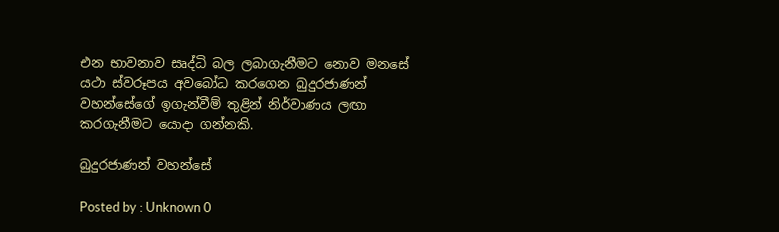එන භාවනාව සෘද්ධි බල ලබාගැනීමට නොව මනසේ යථා ස්වරූපය අවබෝධ කරගෙන බුදුරජාණන් වහන්සේගේ ඉගැන්වීම් තුළින් නිර්වාණය ලඟා කරගැනීමට යොදා ගන්නකි.

බුදුරජාණන් වහන්සේ

Posted by : Unknown 0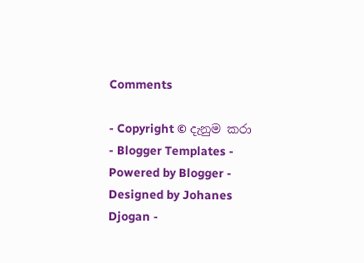Comments

- Copyright © දැනුම කරා - Blogger Templates - Powered by Blogger - Designed by Johanes Djogan -